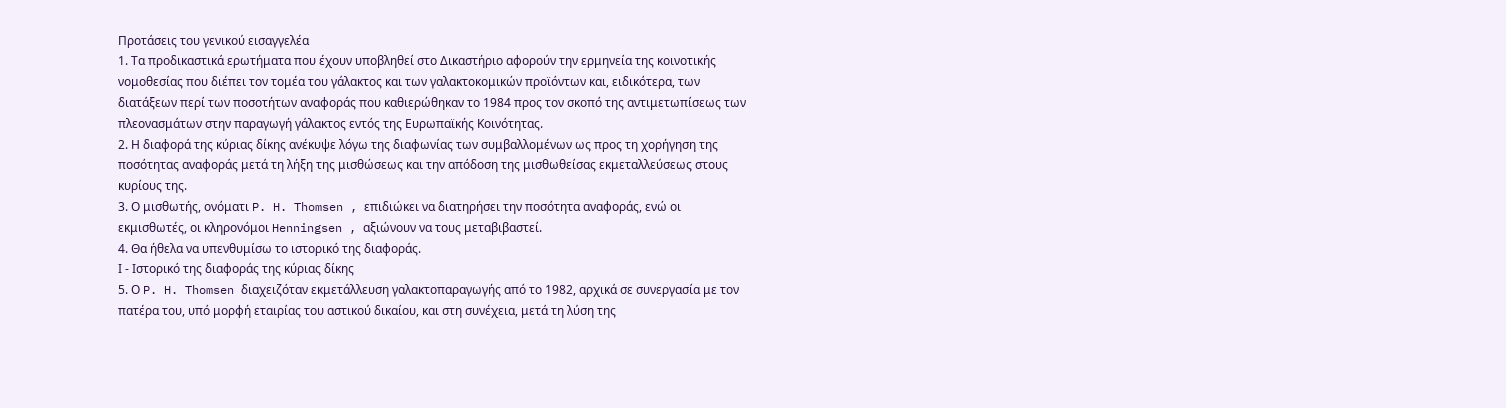Προτάσεις του γενικού εισαγγελέα
1. Τα προδικαστικά ερωτήματα που έχουν υποβληθεί στο Δικαστήριο αφορούν την ερμηνεία της κοινοτικής νομοθεσίας που διέπει τον τομέα του γάλακτος και των γαλακτοκομικών προϊόντων και, ειδικότερα, των διατάξεων περί των ποσοτήτων αναφοράς που καθιερώθηκαν το 1984 προς τον σκοπό της αντιμετωπίσεως των πλεονασμάτων στην παραγωγή γάλακτος εντός της Ευρωπαϊκής Κοινότητας.
2. Η διαφορά της κύριας δίκης ανέκυψε λόγω της διαφωνίας των συμβαλλομένων ως προς τη χορήγηση της ποσότητας αναφοράς μετά τη λήξη της μισθώσεως και την απόδοση της μισθωθείσας εκμεταλλεύσεως στους κυρίους της.
3. Ο μισθωτής, ονόματι P. H. Thomsen , επιδιώκει να διατηρήσει την ποσότητα αναφοράς, ενώ οι εκμισθωτές, οι κληρονόμοι Henningsen , αξιώνουν να τους μεταβιβαστεί.
4. Θα ήθελα να υπενθυμίσω το ιστορικό της διαφοράς.
Ι - Ιστορικό της διαφοράς της κύριας δίκης
5. Ο P. H. Thomsen διαχειζόταν εκμετάλλευση γαλακτοπαραγωγής από το 1982, αρχικά σε συνεργασία με τον πατέρα του, υπό μορφή εταιρίας του αστικού δικαίου, και στη συνέχεια, μετά τη λύση της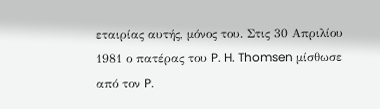εταιρίας αυτής, μόνος του. Στις 30 Απριλίου 1981 ο πατέρας του P. H. Thomsen μίσθωσε από τον P.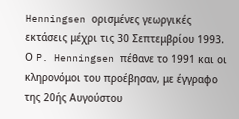Henningsen ορισμένες γεωργικές εκτάσεις μέχρι τις 30 Σεπτεμβρίου 1993. Ο P. Henningsen πέθανε το 1991 και οι κληρονόμοι του προέβησαν, με έγγραφο της 20ής Αυγούστου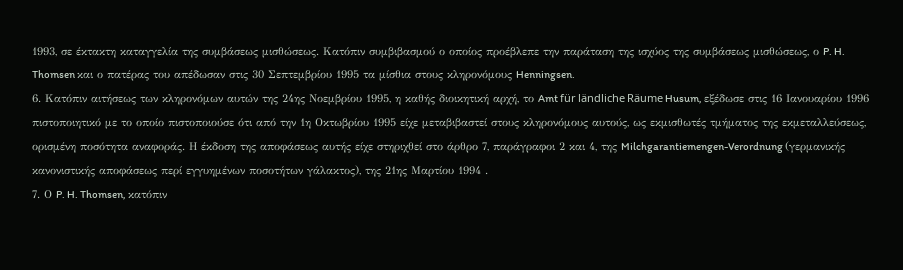1993, σε έκτακτη καταγγελία της συμβάσεως μισθώσεως. Κατόπιν συμβιβασμού ο οποίος προέβλεπε την παράταση της ισχύος της συμβάσεως μισθώσεως, ο P. H. Thomsen και ο πατέρας του απέδωσαν στις 30 Σεπτεμβρίου 1995 τα μίσθια στους κληρονόμους Henningsen.
6. Κατόπιν αιτήσεως των κληρονόμων αυτών της 24ης Νοεμβρίου 1995, η καθής διοικητική αρχή, το Amt für ländliche Räume Husum, εξέδωσε στις 16 Ιανουαρίου 1996 πιστοποιητικό με το οποίο πιστοποιούσε ότι από την 1η Οκτωβρίου 1995 είχε μεταβιβαστεί στους κληρονόμους αυτούς, ως εκμισθωτές τμήματος της εκμεταλλεύσεως, ορισμένη ποσότητα αναφοράς. Η έκδοση της αποφάσεως αυτής είχε στηριχθεί στο άρθρο 7, παράγραφοι 2 και 4, της Milchgarantiemengen-Verordnung (γερμανικής κανονιστικής αποφάσεως περί εγγυημένων ποσοτήτων γάλακτος), της 21ης Μαρτίου 1994 .
7. Ο P. H. Thomsen, κατόπιν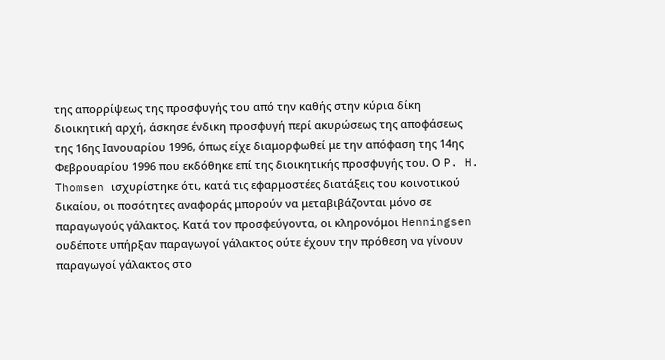της απορρίψεως της προσφυγής του από την καθής στην κύρια δίκη διοικητική αρχή, άσκησε ένδικη προσφυγή περί ακυρώσεως της αποφάσεως της 16ης Ιανουαρίου 1996, όπως είχε διαμορφωθεί με την απόφαση της 14ης Φεβρουαρίου 1996 που εκδόθηκε επί της διοικητικής προσφυγής του. Ο P. H. Thomsen ισχυρίστηκε ότι, κατά τις εφαρμοστέες διατάξεις του κοινοτικού δικαίου, οι ποσότητες αναφοράς μπορούν να μεταβιβάζονται μόνο σε παραγωγούς γάλακτος. Κατά τον προσφεύγοντα, οι κληρονόμοι Henningsen ουδέποτε υπήρξαν παραγωγοί γάλακτος ούτε έχουν την πρόθεση να γίνουν παραγωγοί γάλακτος στο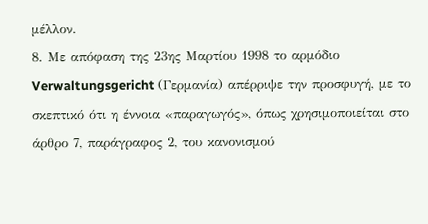μέλλον.
8. Με απόφαση της 23ης Μαρτίου 1998 το αρμόδιο Verwaltungsgericht (Γερμανία) απέρριψε την προσφυγή, με το σκεπτικό ότι η έννοια «παραγωγός», όπως χρησιμοποιείται στο άρθρο 7, παράγραφος 2, του κανονισμού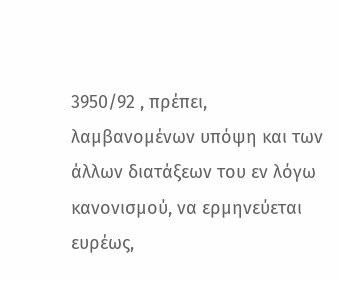3950/92 , πρέπει, λαμβανομένων υπόψη και των άλλων διατάξεων του εν λόγω κανονισμού, να ερμηνεύεται ευρέως,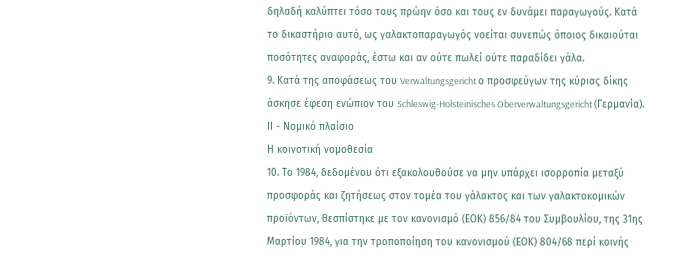δηλαδή καλύπτει τόσο τους πρώην όσο και τους εν δυνάμει παραγωγούς. Κατά το δικαστήριο αυτό, ως γαλακτοπαραγωγός νοείται συνεπώς όποιος δικαιούται ποσότητες αναφοράς, έστω και αν ούτε πωλεί ούτε παραδίδει γάλα.
9. Κατά της αποφάσεως του Verwaltungsgericht ο προσφεύγων της κύριας δίκης άσκησε έφεση ενώπιον του Schleswig-Holsteinisches Oberverwaltungsgericht (Γερμανία).
ΙΙ - Νομικό πλαίσιο
Η κοινοτική νομοθεσία
10. Το 1984, δεδομένου ότι εξακολουθούσε να μην υπάρχει ισορροπία μεταξύ προσφοράς και ζητήσεως στον τομέα του γάλακτος και των γαλακτοκομικών προϊόντων, θεσπίστηκε με τον κανονισμό (ΕΟΚ) 856/84 του Συμβουλίου, της 31ης Μαρτίου 1984, για την τροποποίηση του κανονισμού (ΕΟΚ) 804/68 περί κοινής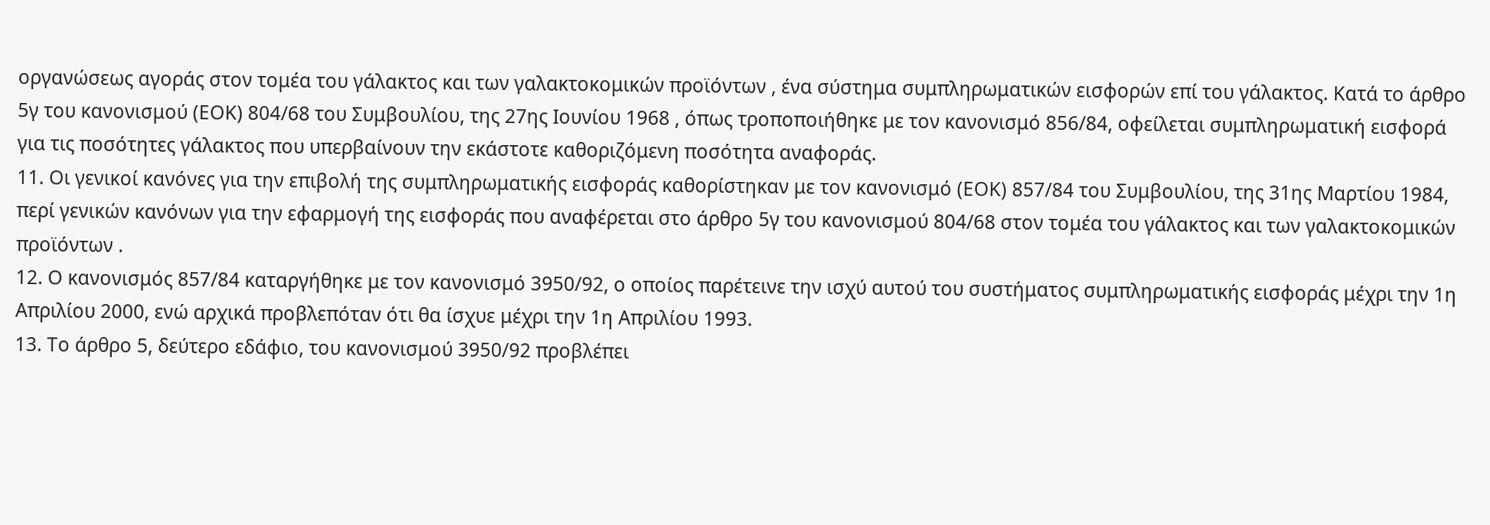οργανώσεως αγοράς στον τομέα του γάλακτος και των γαλακτοκομικών προϊόντων , ένα σύστημα συμπληρωματικών εισφορών επί του γάλακτος. Κατά το άρθρο 5γ του κανονισμού (ΕΟΚ) 804/68 του Συμβουλίου, της 27ης Ιουνίου 1968 , όπως τροποποιήθηκε με τον κανονισμό 856/84, οφείλεται συμπληρωματική εισφορά για τις ποσότητες γάλακτος που υπερβαίνουν την εκάστοτε καθοριζόμενη ποσότητα αναφοράς.
11. Οι γενικοί κανόνες για την επιβολή της συμπληρωματικής εισφοράς καθορίστηκαν με τον κανονισμό (ΕΟΚ) 857/84 του Συμβουλίου, της 31ης Μαρτίου 1984, περί γενικών κανόνων για την εφαρμογή της εισφοράς που αναφέρεται στο άρθρο 5γ του κανονισμού 804/68 στον τομέα του γάλακτος και των γαλακτοκομικών προϊόντων .
12. Ο κανονισμός 857/84 καταργήθηκε με τον κανονισμό 3950/92, ο οποίος παρέτεινε την ισχύ αυτού του συστήματος συμπληρωματικής εισφοράς μέχρι την 1η Απριλίου 2000, ενώ αρχικά προβλεπόταν ότι θα ίσχυε μέχρι την 1η Απριλίου 1993.
13. Το άρθρο 5, δεύτερο εδάφιο, του κανονισμού 3950/92 προβλέπει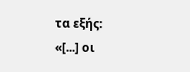τα εξής:
«[...] οι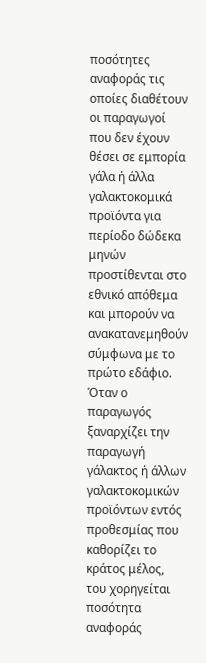ποσότητες αναφοράς τις οποίες διαθέτουν οι παραγωγοί που δεν έχουν θέσει σε εμπορία γάλα ή άλλα γαλακτοκομικά προϊόντα για περίοδο δώδεκα μηνών προστίθενται στο εθνικό απόθεμα και μπορούν να ανακατανεμηθούν σύμφωνα με το πρώτο εδάφιο. Όταν ο παραγωγός ξαναρχίζει την παραγωγή γάλακτος ή άλλων γαλακτοκομικών προϊόντων εντός προθεσμίας που καθορίζει το κράτος μέλος, του χορηγείται ποσότητα αναφοράς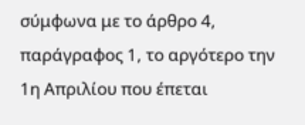σύμφωνα με το άρθρο 4, παράγραφος 1, το αργότερο την 1η Απριλίου που έπεται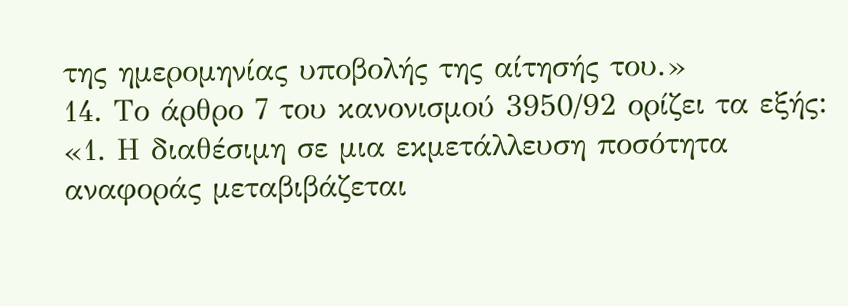της ημερομηνίας υποβολής της αίτησής του.»
14. Το άρθρο 7 του κανονισμού 3950/92 ορίζει τα εξής:
«1. Η διαθέσιμη σε μια εκμετάλλευση ποσότητα αναφοράς μεταβιβάζεται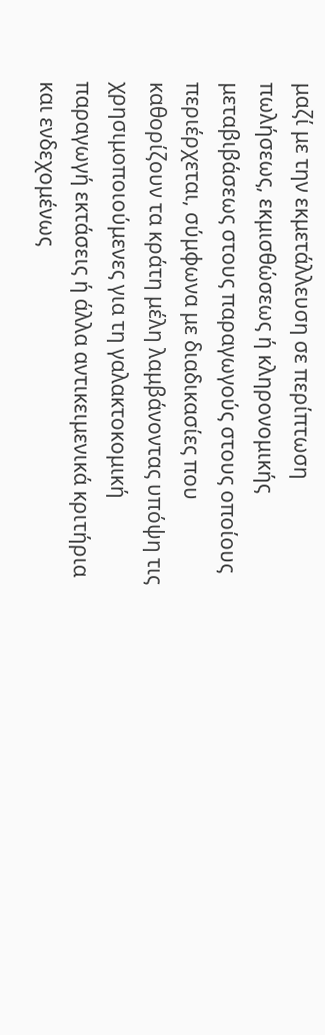μαζί με την εκμετάλλευση σε περίπτωση πωλήσεως, εκμισθώσεως ή κληρονομικής μεταβιβάσεως στους παραγωγούς στους οποίους περιέρχεται, σύμφωνα με διαδικασίες που καθορίζουν τα κράτη μέλη λαμβάνοντας υπόψη τις χρησιμοποιούμενες για τη γαλακτοκομική παραγωγή εκτάσεις ή άλλα αντικειμενικά κριτήρια και ενδεχομένως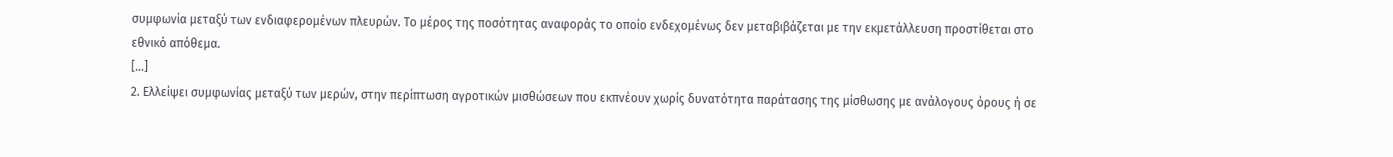συμφωνία μεταξύ των ενδιαφερομένων πλευρών. Το μέρος της ποσότητας αναφοράς το οποίο ενδεχομένως δεν μεταβιβάζεται με την εκμετάλλευση προστίθεται στο εθνικό απόθεμα.
[...]
2. Ελλείψει συμφωνίας μεταξύ των μερών, στην περίπτωση αγροτικών μισθώσεων που εκπνέουν χωρίς δυνατότητα παράτασης της μίσθωσης με ανάλογους όρους ή σε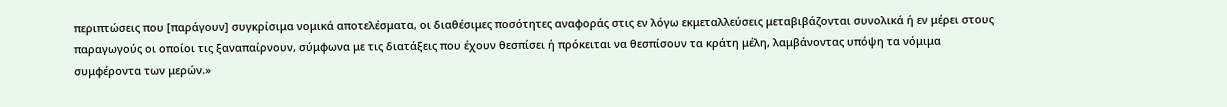περιπτώσεις που [παράγουν] συγκρίσιμα νομικά αποτελέσματα, οι διαθέσιμες ποσότητες αναφοράς στις εν λόγω εκμεταλλεύσεις μεταβιβάζονται συνολικά ή εν μέρει στους παραγωγούς οι οποίοι τις ξαναπαίρνουν, σύμφωνα με τις διατάξεις που έχουν θεσπίσει ή πρόκειται να θεσπίσουν τα κράτη μέλη, λαμβάνοντας υπόψη τα νόμιμα συμφέροντα των μερών.»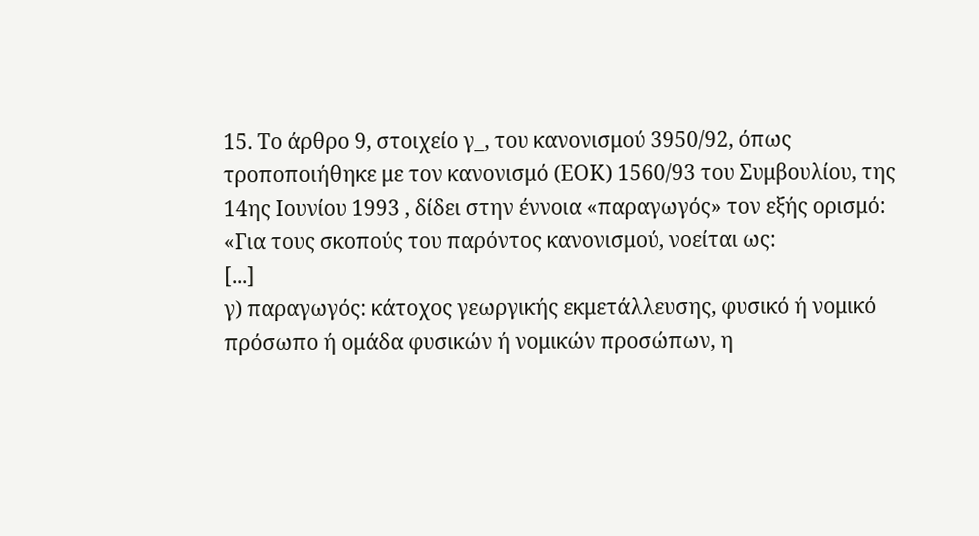15. Το άρθρο 9, στοιχείο γ_, του κανονισμού 3950/92, όπως τροποποιήθηκε με τον κανονισμό (ΕΟΚ) 1560/93 του Συμβουλίου, της 14ης Ιουνίου 1993 , δίδει στην έννοια «παραγωγός» τον εξής ορισμό:
«Για τους σκοπούς του παρόντος κανονισμού, νοείται ως:
[...]
γ) παραγωγός: κάτοχος γεωργικής εκμετάλλευσης, φυσικό ή νομικό πρόσωπο ή ομάδα φυσικών ή νομικών προσώπων, η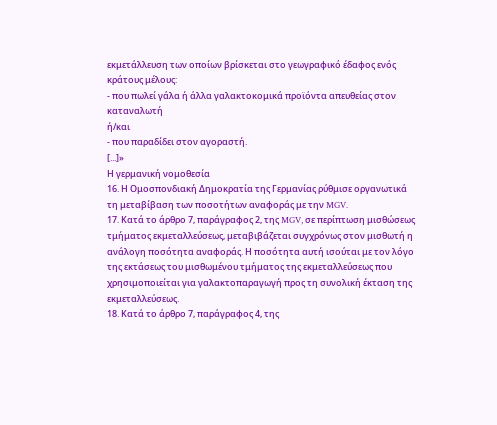εκμετάλλευση των οποίων βρίσκεται στο γεωγραφικό έδαφος ενός κράτους μέλους:
- που πωλεί γάλα ή άλλα γαλακτοκομικά προϊόντα απευθείας στον καταναλωτή
ή/και
- που παραδίδει στον αγοραστή.
[...]»
Η γερμανική νομοθεσία
16. Η Ομοσπονδιακή Δημοκρατία της Γερμανίας ρύθμισε οργανωτικά τη μεταβίβαση των ποσοτήτων αναφοράς με την MGV.
17. Κατά το άρθρο 7, παράγραφος 2, της MGV, σε περίπτωση μισθώσεως τμήματος εκμεταλλεύσεως, μεταβιβάζεται συγχρόνως στον μισθωτή η ανάλογη ποσότητα αναφοράς. Η ποσότητα αυτή ισούται με τον λόγο της εκτάσεως του μισθωμένου τμήματος της εκμεταλλεύσεως που χρησιμοποιείται για γαλακτοπαραγωγή προς τη συνολική έκταση της εκμεταλλεύσεως.
18. Κατά το άρθρο 7, παράγραφος 4, της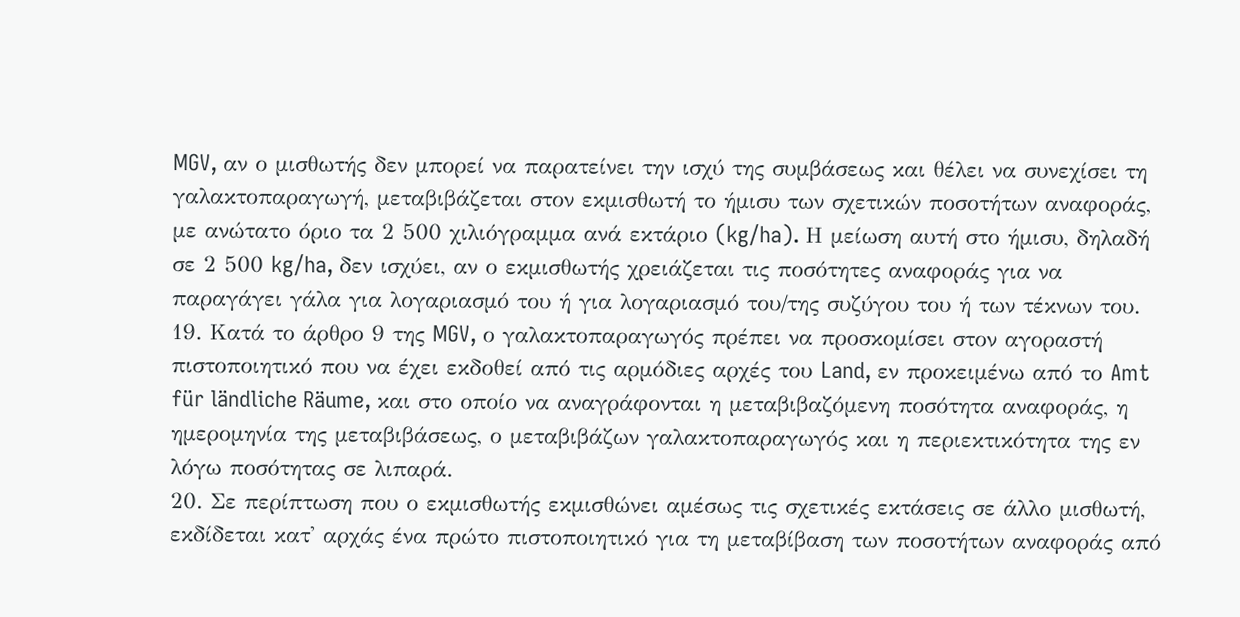MGV, αν ο μισθωτής δεν μπορεί να παρατείνει την ισχύ της συμβάσεως και θέλει να συνεχίσει τη γαλακτοπαραγωγή, μεταβιβάζεται στον εκμισθωτή το ήμισυ των σχετικών ποσοτήτων αναφοράς, με ανώτατο όριο τα 2 500 χιλιόγραμμα ανά εκτάριο (kg/ha). Η μείωση αυτή στο ήμισυ, δηλαδή σε 2 500 kg/ha, δεν ισχύει, αν ο εκμισθωτής χρειάζεται τις ποσότητες αναφοράς για να παραγάγει γάλα για λογαριασμό του ή για λογαριασμό του/της συζύγου του ή των τέκνων του.
19. Κατά το άρθρο 9 της MGV, ο γαλακτοπαραγωγός πρέπει να προσκομίσει στον αγοραστή πιστοποιητικό που να έχει εκδοθεί από τις αρμόδιες αρχές του Land, εν προκειμένω από το Amt für ländliche Räume, και στο οποίο να αναγράφονται η μεταβιβαζόμενη ποσότητα αναφοράς, η ημερομηνία της μεταβιβάσεως, ο μεταβιβάζων γαλακτοπαραγωγός και η περιεκτικότητα της εν λόγω ποσότητας σε λιπαρά.
20. Σε περίπτωση που ο εκμισθωτής εκμισθώνει αμέσως τις σχετικές εκτάσεις σε άλλο μισθωτή, εκδίδεται κατ' αρχάς ένα πρώτο πιστοποιητικό για τη μεταβίβαση των ποσοτήτων αναφοράς από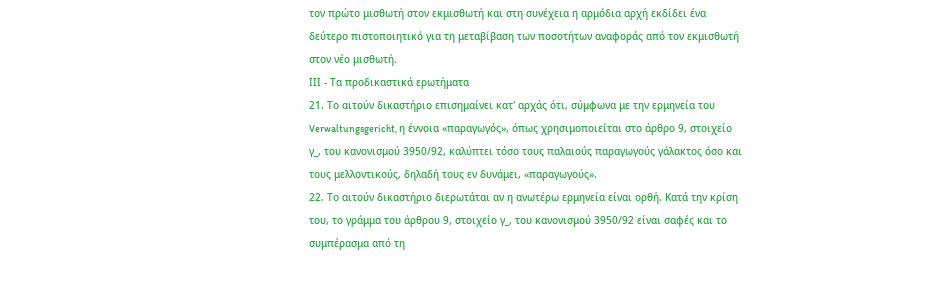τον πρώτο μισθωτή στον εκμισθωτή και στη συνέχεια η αρμόδια αρχή εκδίδει ένα δεύτερο πιστοποιητικό για τη μεταβίβαση των ποσοτήτων αναφοράς από τον εκμισθωτή στον νέο μισθωτή.
ΙΙΙ - Τα προδικαστικά ερωτήματα
21. Το αιτούν δικαστήριο επισημαίνει κατ' αρχάς ότι, σύμφωνα με την ερμηνεία του Verwaltungsgericht, η έννοια «παραγωγός», όπως χρησιμοποιείται στο άρθρο 9, στοιχείο γ_, του κανονισμού 3950/92, καλύπτει τόσο τους παλαιούς παραγωγούς γάλακτος όσο και τους μελλοντικούς, δηλαδή τους εν δυνάμει, «παραγωγούς».
22. Το αιτούν δικαστήριο διερωτάται αν η ανωτέρω ερμηνεία είναι ορθή. Κατά την κρίση του, το γράμμα του άρθρου 9, στοιχείο γ_, του κανονισμού 3950/92 είναι σαφές και το συμπέρασμα από τη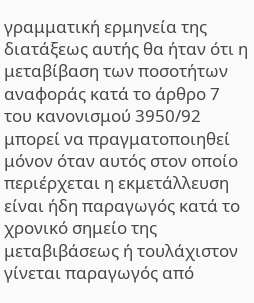γραμματική ερμηνεία της διατάξεως αυτής θα ήταν ότι η μεταβίβαση των ποσοτήτων αναφοράς κατά το άρθρο 7 του κανονισμού 3950/92 μπορεί να πραγματοποιηθεί μόνον όταν αυτός στον οποίο περιέρχεται η εκμετάλλευση είναι ήδη παραγωγός κατά το χρονικό σημείο της μεταβιβάσεως ή τουλάχιστον γίνεται παραγωγός από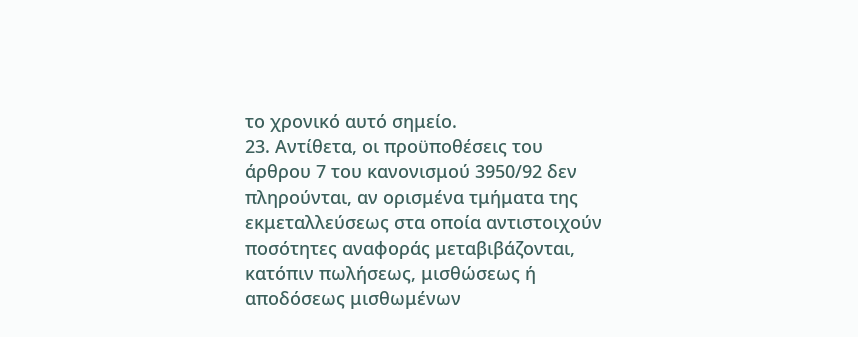το χρονικό αυτό σημείο.
23. Αντίθετα, οι προϋποθέσεις του άρθρου 7 του κανονισμού 3950/92 δεν πληρούνται, αν ορισμένα τμήματα της εκμεταλλεύσεως στα οποία αντιστοιχούν ποσότητες αναφοράς μεταβιβάζονται, κατόπιν πωλήσεως, μισθώσεως ή αποδόσεως μισθωμένων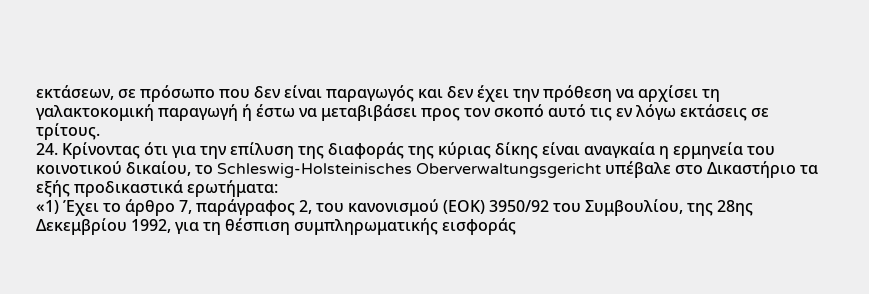εκτάσεων, σε πρόσωπο που δεν είναι παραγωγός και δεν έχει την πρόθεση να αρχίσει τη γαλακτοκομική παραγωγή ή έστω να μεταβιβάσει προς τον σκοπό αυτό τις εν λόγω εκτάσεις σε τρίτους.
24. Κρίνοντας ότι για την επίλυση της διαφοράς της κύριας δίκης είναι αναγκαία η ερμηνεία του κοινοτικού δικαίου, το Schleswig-Holsteinisches Oberverwaltungsgericht υπέβαλε στο Δικαστήριο τα εξής προδικαστικά ερωτήματα:
«1) Έχει το άρθρο 7, παράγραφος 2, του κανονισμού (ΕΟΚ) 3950/92 του Συμβουλίου, της 28ης Δεκεμβρίου 1992, για τη θέσπιση συμπληρωματικής εισφοράς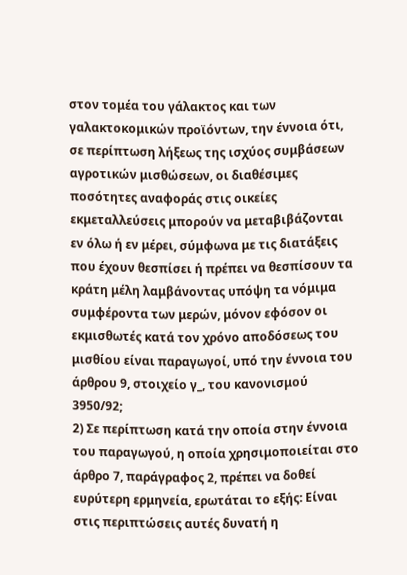στον τομέα του γάλακτος και των γαλακτοκομικών προϊόντων, την έννοια ότι, σε περίπτωση λήξεως της ισχύος συμβάσεων αγροτικών μισθώσεων, οι διαθέσιμες ποσότητες αναφοράς στις οικείες εκμεταλλεύσεις μπορούν να μεταβιβάζονται εν όλω ή εν μέρει, σύμφωνα με τις διατάξεις που έχουν θεσπίσει ή πρέπει να θεσπίσουν τα κράτη μέλη λαμβάνοντας υπόψη τα νόμιμα συμφέροντα των μερών, μόνον εφόσον οι εκμισθωτές κατά τον χρόνο αποδόσεως του μισθίου είναι παραγωγοί, υπό την έννοια του άρθρου 9, στοιχείο γ_, του κανονισμού 3950/92;
2) Σε περίπτωση κατά την οποία στην έννοια του παραγωγού, η οποία χρησιμοποιείται στο άρθρο 7, παράγραφος 2, πρέπει να δοθεί ευρύτερη ερμηνεία, ερωτάται το εξής: Είναι στις περιπτώσεις αυτές δυνατή η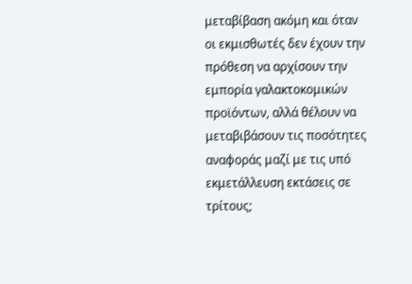μεταβίβαση ακόμη και όταν οι εκμισθωτές δεν έχουν την πρόθεση να αρχίσουν την εμπορία γαλακτοκομικών προϊόντων, αλλά θέλουν να μεταβιβάσουν τις ποσότητες αναφοράς μαζί με τις υπό εκμετάλλευση εκτάσεις σε τρίτους;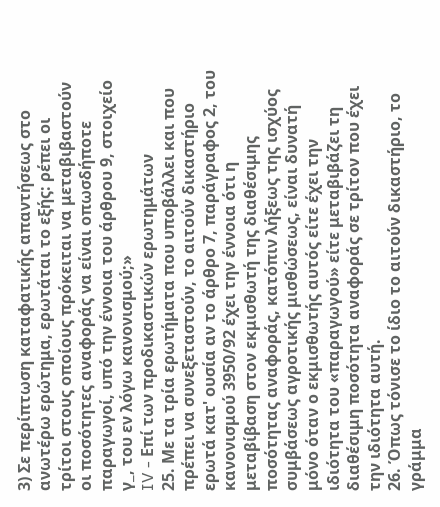3) Σε περίπτωση καταφατικής απαντήσεως στο ανωτέρω ερώτημα, ερωτάται το εξής: ρέπει οι τρίτοι στους οποίους πρόκειται να μεταβιβαστούν οι ποσότητες αναφοράς να είναι οπωσδήποτε παραγωγοί, υπό την έννοια του άρθρου 9, στοιχείο γ_, του εν λόγω κανονισμού;»
IV - Επί των προδικαστικών ερωτημάτων
25. Με τα τρία ερωτήματα που υποβάλλει και που πρέπει να συνεξεταστούν, το αιτούν δικαστήριο ερωτά κατ' ουσία αν το άρθρο 7, παράγραφος 2, του κανονισμού 3950/92 έχει την έννοια ότι η μεταβίβαση στον εκμισθωτή της διαθέσιμης ποσότητας αναφοράς, κατόπιν λήξεως της ισχύος συμβάσεως αγροτικής μισθώσεως, είναι δυνατή μόνο όταν ο εκμισθωτής αυτός είτε έχει την ιδιότητα του «παραγωγού» είτε μεταβιβάζει τη διαθέσιμη ποσότητα αναφοράς σε τρίτον που έχει την ιδιότητα αυτή.
26. Όπως τόνισε το ίδιο το αιτούν δικαστήριο, το γράμμα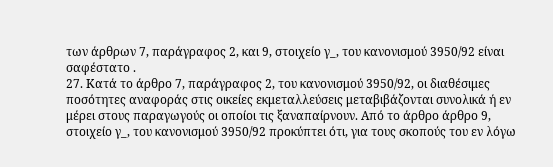των άρθρων 7, παράγραφος 2, και 9, στοιχείο γ_, του κανονισμού 3950/92 είναι σαφέστατο .
27. Κατά το άρθρο 7, παράγραφος 2, του κανονισμού 3950/92, οι διαθέσιμες ποσότητες αναφοράς στις οικείες εκμεταλλεύσεις μεταβιβάζονται συνολικά ή εν μέρει στους παραγωγούς οι οποίοι τις ξαναπαίρνουν. Από το άρθρο άρθρο 9, στοιχείο γ_, του κανονισμού 3950/92 προκύπτει ότι, για τους σκοπούς του εν λόγω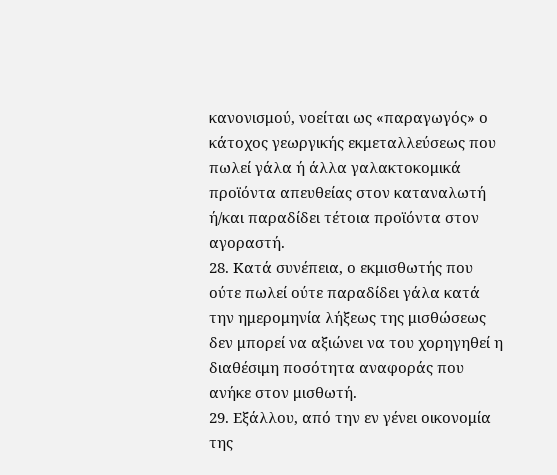κανονισμού, νοείται ως «παραγωγός» ο κάτοχος γεωργικής εκμεταλλεύσεως που πωλεί γάλα ή άλλα γαλακτοκομικά προϊόντα απευθείας στον καταναλωτή ή/και παραδίδει τέτοια προϊόντα στον αγοραστή.
28. Κατά συνέπεια, ο εκμισθωτής που ούτε πωλεί ούτε παραδίδει γάλα κατά την ημερομηνία λήξεως της μισθώσεως δεν μπορεί να αξιώνει να του χορηγηθεί η διαθέσιμη ποσότητα αναφοράς που ανήκε στον μισθωτή.
29. Εξάλλου, από την εν γένει οικονομία της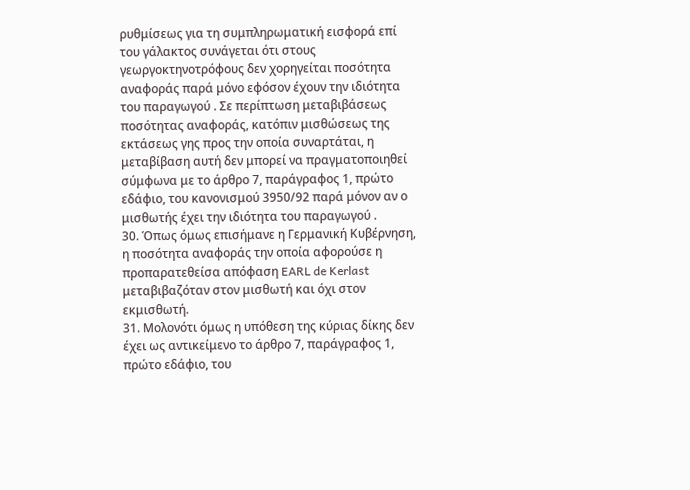ρυθμίσεως για τη συμπληρωματική εισφορά επί του γάλακτος συνάγεται ότι στους γεωργοκτηνοτρόφους δεν χορηγείται ποσότητα αναφοράς παρά μόνο εφόσον έχουν την ιδιότητα του παραγωγού . Σε περίπτωση μεταβιβάσεως ποσότητας αναφοράς, κατόπιν μισθώσεως της εκτάσεως γης προς την οποία συναρτάται, η μεταβίβαση αυτή δεν μπορεί να πραγματοποιηθεί σύμφωνα με το άρθρο 7, παράγραφος 1, πρώτο εδάφιο, του κανονισμού 3950/92 παρά μόνον αν ο μισθωτής έχει την ιδιότητα του παραγωγού .
30. Όπως όμως επισήμανε η Γερμανική Κυβέρνηση, η ποσότητα αναφοράς την οποία αφορούσε η προπαρατεθείσα απόφαση EARL de Kerlast μεταβιβαζόταν στον μισθωτή και όχι στον εκμισθωτή.
31. Μολονότι όμως η υπόθεση της κύριας δίκης δεν έχει ως αντικείμενο το άρθρο 7, παράγραφος 1, πρώτο εδάφιο, του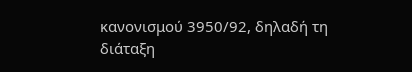κανονισμού 3950/92, δηλαδή τη διάταξη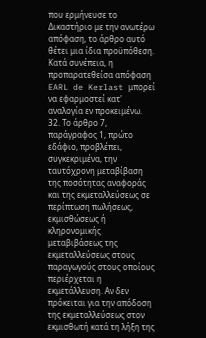που ερμήνευσε το Δικαστήριο με την ανωτέρω απόφαση, το άρθρο αυτό θέτει μια ίδια προϋπόθεση. Κατά συνέπεια, η προπαρατεθείσα απόφαση EARL de Kerlast μπορεί να εφαρμοστεί κατ' αναλογία εν προκειμένω.
32. Το άρθρο 7, παράγραφος 1, πρώτο εδάφιο, προβλέπει, συγκεκριμένα, την ταυτόχρονη μεταβίβαση της ποσότητας αναφοράς και της εκμεταλλεύσεως σε περίπτωση πωλήσεως, εκμισθώσεως ή κληρονομικής μεταβιβάσεως της εκμεταλλεύσεως στους παραγωγούς στους οποίους περιέρχεται η εκμετάλλευση. Αν δεν πρόκειται για την απόδοση της εκμεταλλεύσεως στον εκμισθωτή κατά τη λήξη της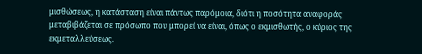μισθώσεως, η κατάσταση είναι πάντως παρόμοια, διότι η ποσότητα αναφοράς μεταβιβάζεται σε πρόσωπο που μπορεί να είναι, όπως ο εκμισθωτής, ο κύριος της εκμεταλλεύσεως.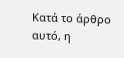Κατά το άρθρο αυτό, η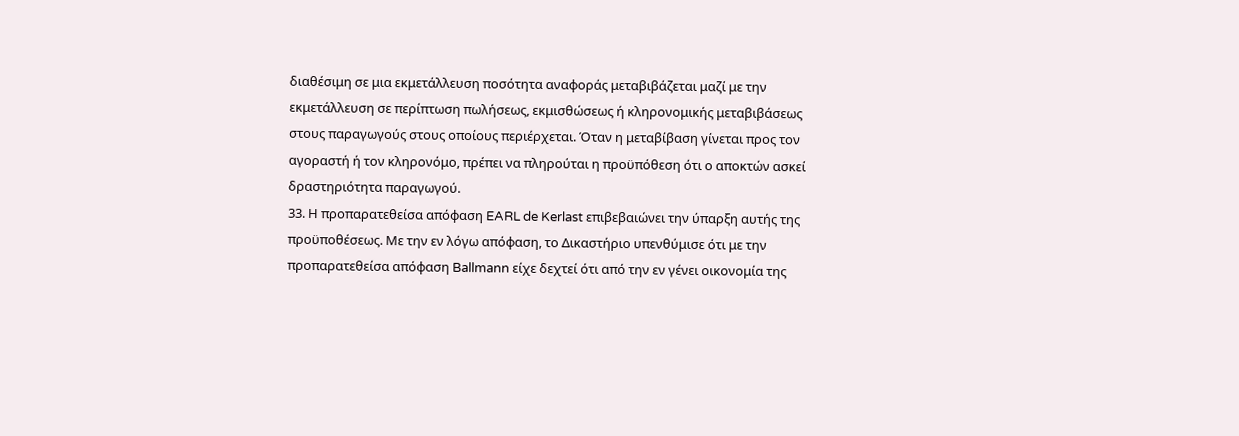διαθέσιμη σε μια εκμετάλλευση ποσότητα αναφοράς μεταβιβάζεται μαζί με την εκμετάλλευση σε περίπτωση πωλήσεως, εκμισθώσεως ή κληρονομικής μεταβιβάσεως στους παραγωγούς στους οποίους περιέρχεται. Όταν η μεταβίβαση γίνεται προς τον αγοραστή ή τον κληρονόμο, πρέπει να πληρούται η προϋπόθεση ότι ο αποκτών ασκεί δραστηριότητα παραγωγού.
33. Η προπαρατεθείσα απόφαση EARL de Kerlast επιβεβαιώνει την ύπαρξη αυτής της προϋποθέσεως. Με την εν λόγω απόφαση, το Δικαστήριο υπενθύμισε ότι με την προπαρατεθείσα απόφαση Ballmann είχε δεχτεί ότι από την εν γένει οικονομία της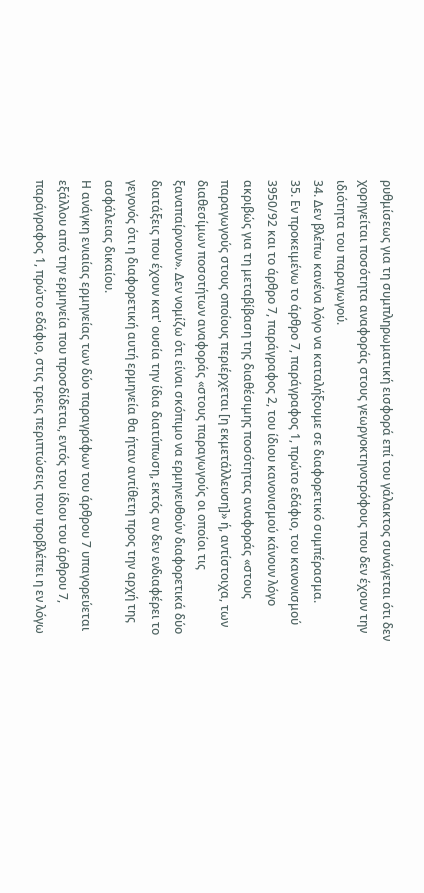ρυθμίσεως για τη συμπληρωματική εισφορά επί του γάλακτος συνάγεται ότι δεν χορηγείται ποσότητα αναφοράς στους γεωργοκτηνοτρόφους που δεν έχουν την ιδιότητα του παραγωγού.
34. Δεν βλέπω κανένα λόγο να καταλήξουμε σε διαφορετικό συμπέρασμα.
35. Εν προκειμένω το άρθρο 7, παράγραφος 1, πρώτο εδάφιο, του κανονισμού 3950/92 και το άρθρο 7, παράγραφος 2, του ίδιου κανονισμού κάνουν λόγο ακριβώς για τη μεταβίβαση της διαθέσιμης ποσότητας αναφοράς «στους παραγωγούς στους οποίους περιέρχεται [η εκμετάλλευση]» ή, αντίστοιχα, των διαθεσίμων ποσοτήτων αναφοράς «στους παραγωγούς οι οποίοι τις ξαναπαίρνουν». Δεν νομίζω ότι είναι σκόπιμο να ερμηνευθούν διαφορετικά δύο διατάξεις που έχουν κατ' ουσία την ίδια διατύπωση, εκτός αν δεν ενδιαφέρει το γεγονός ότι η διαφορετική αυτή ερμηνεία θα ήταν αντίθετη προς την αρχή της ασφάλειας δικαίου.
Η ανάγκη ενιαίας ερμηνείας των δύο παραγράφων του άρθρου 7 υπαγορεύεται εξάλλου από την ερμηνεία που προσδίδεται, εντός του ίδιου του άρθρου 7, παράγραφος 1, πρώτο εδάφιο, στις τρεις περιπτώσεις που προβλέπει η εν λόγω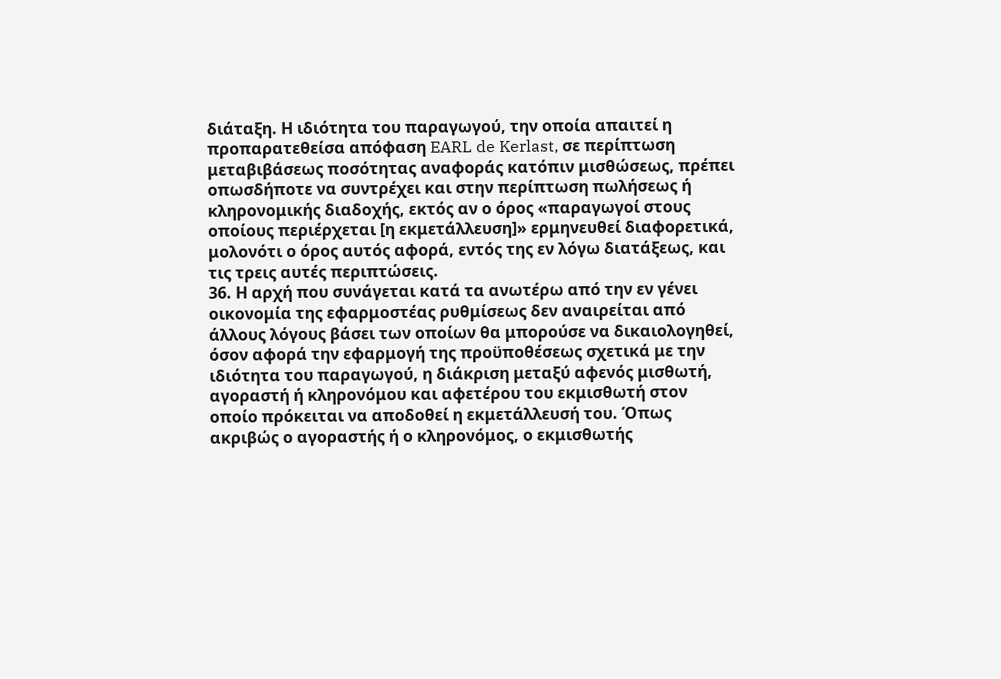διάταξη. Η ιδιότητα του παραγωγού, την οποία απαιτεί η προπαρατεθείσα απόφαση EARL de Kerlast, σε περίπτωση μεταβιβάσεως ποσότητας αναφοράς κατόπιν μισθώσεως, πρέπει οπωσδήποτε να συντρέχει και στην περίπτωση πωλήσεως ή κληρονομικής διαδοχής, εκτός αν ο όρος «παραγωγοί στους οποίους περιέρχεται [η εκμετάλλευση]» ερμηνευθεί διαφορετικά, μολονότι ο όρος αυτός αφορά, εντός της εν λόγω διατάξεως, και τις τρεις αυτές περιπτώσεις.
36. Η αρχή που συνάγεται κατά τα ανωτέρω από την εν γένει οικονομία της εφαρμοστέας ρυθμίσεως δεν αναιρείται από άλλους λόγους βάσει των οποίων θα μπορούσε να δικαιολογηθεί, όσον αφορά την εφαρμογή της προϋποθέσεως σχετικά με την ιδιότητα του παραγωγού, η διάκριση μεταξύ αφενός μισθωτή, αγοραστή ή κληρονόμου και αφετέρου του εκμισθωτή στον οποίο πρόκειται να αποδοθεί η εκμετάλλευσή του. Όπως ακριβώς ο αγοραστής ή ο κληρονόμος, ο εκμισθωτής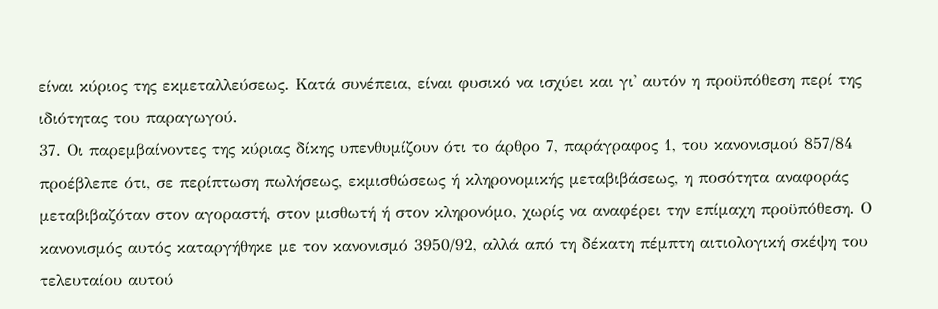είναι κύριος της εκμεταλλεύσεως. Κατά συνέπεια, είναι φυσικό να ισχύει και γι' αυτόν η προϋπόθεση περί της ιδιότητας του παραγωγού.
37. Οι παρεμβαίνοντες της κύριας δίκης υπενθυμίζουν ότι το άρθρο 7, παράγραφος 1, του κανονισμού 857/84 προέβλεπε ότι, σε περίπτωση πωλήσεως, εκμισθώσεως ή κληρονομικής μεταβιβάσεως, η ποσότητα αναφοράς μεταβιβαζόταν στον αγοραστή, στον μισθωτή ή στον κληρονόμο, χωρίς να αναφέρει την επίμαχη προϋπόθεση. Ο κανονισμός αυτός καταργήθηκε με τον κανονισμό 3950/92, αλλά από τη δέκατη πέμπτη αιτιολογική σκέψη του τελευταίου αυτού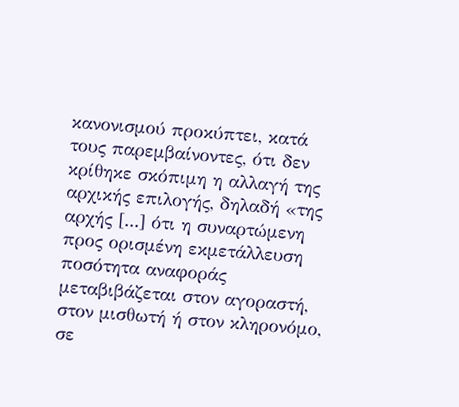κανονισμού προκύπτει, κατά τους παρεμβαίνοντες, ότι δεν κρίθηκε σκόπιμη η αλλαγή της αρχικής επιλογής, δηλαδή «της αρχής [...] ότι η συναρτώμενη προς ορισμένη εκμετάλλευση ποσότητα αναφοράς μεταβιβάζεται στον αγοραστή, στον μισθωτή ή στον κληρονόμο, σε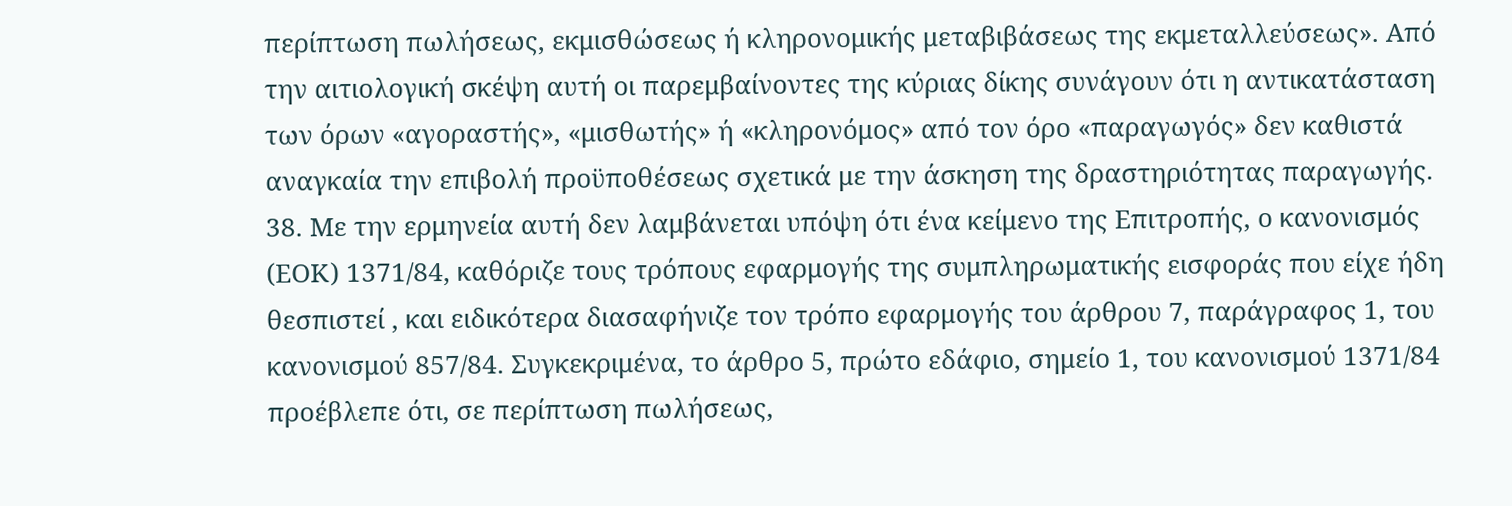περίπτωση πωλήσεως, εκμισθώσεως ή κληρονομικής μεταβιβάσεως της εκμεταλλεύσεως». Από την αιτιολογική σκέψη αυτή οι παρεμβαίνοντες της κύριας δίκης συνάγουν ότι η αντικατάσταση των όρων «αγοραστής», «μισθωτής» ή «κληρονόμος» από τον όρο «παραγωγός» δεν καθιστά αναγκαία την επιβολή προϋποθέσεως σχετικά με την άσκηση της δραστηριότητας παραγωγής.
38. Με την ερμηνεία αυτή δεν λαμβάνεται υπόψη ότι ένα κείμενο της Επιτροπής, ο κανονισμός (ΕΟΚ) 1371/84, καθόριζε τους τρόπους εφαρμογής της συμπληρωματικής εισφοράς που είχε ήδη θεσπιστεί , και ειδικότερα διασαφήνιζε τον τρόπο εφαρμογής του άρθρου 7, παράγραφος 1, του κανονισμού 857/84. Συγκεκριμένα, το άρθρο 5, πρώτο εδάφιο, σημείο 1, του κανονισμού 1371/84 προέβλεπε ότι, σε περίπτωση πωλήσεως,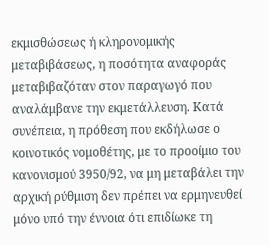εκμισθώσεως ή κληρονομικής μεταβιβάσεως, η ποσότητα αναφοράς μεταβιβαζόταν στον παραγωγό που αναλάμβανε την εκμετάλλευση. Κατά συνέπεια, η πρόθεση που εκδήλωσε ο κοινοτικός νομοθέτης, με το προοίμιο του κανονισμού 3950/92, να μη μεταβάλει την αρχική ρύθμιση δεν πρέπει να ερμηνευθεί μόνο υπό την έννοια ότι επιδίωκε τη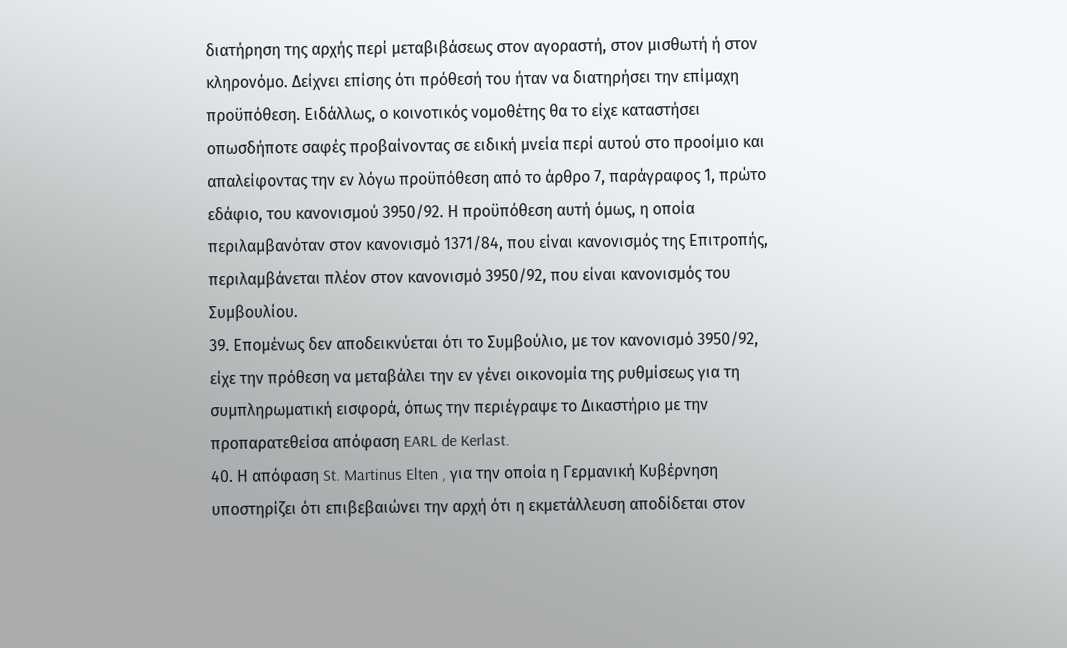διατήρηση της αρχής περί μεταβιβάσεως στον αγοραστή, στον μισθωτή ή στον κληρονόμο. Δείχνει επίσης ότι πρόθεσή του ήταν να διατηρήσει την επίμαχη προϋπόθεση. Ειδάλλως, ο κοινοτικός νομοθέτης θα το είχε καταστήσει οπωσδήποτε σαφές προβαίνοντας σε ειδική μνεία περί αυτού στο προοίμιο και απαλείφοντας την εν λόγω προϋπόθεση από το άρθρο 7, παράγραφος 1, πρώτο εδάφιο, του κανονισμού 3950/92. Η προϋπόθεση αυτή όμως, η οποία περιλαμβανόταν στον κανονισμό 1371/84, που είναι κανονισμός της Επιτροπής, περιλαμβάνεται πλέον στον κανονισμό 3950/92, που είναι κανονισμός του Συμβουλίου.
39. Επομένως δεν αποδεικνύεται ότι το Συμβούλιο, με τον κανονισμό 3950/92, είχε την πρόθεση να μεταβάλει την εν γένει οικονομία της ρυθμίσεως για τη συμπληρωματική εισφορά, όπως την περιέγραψε το Δικαστήριο με την προπαρατεθείσα απόφαση EARL de Kerlast.
40. Η απόφαση St. Martinus Elten , για την οποία η Γερμανική Κυβέρνηση υποστηρίζει ότι επιβεβαιώνει την αρχή ότι η εκμετάλλευση αποδίδεται στον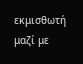εκμισθωτή μαζί με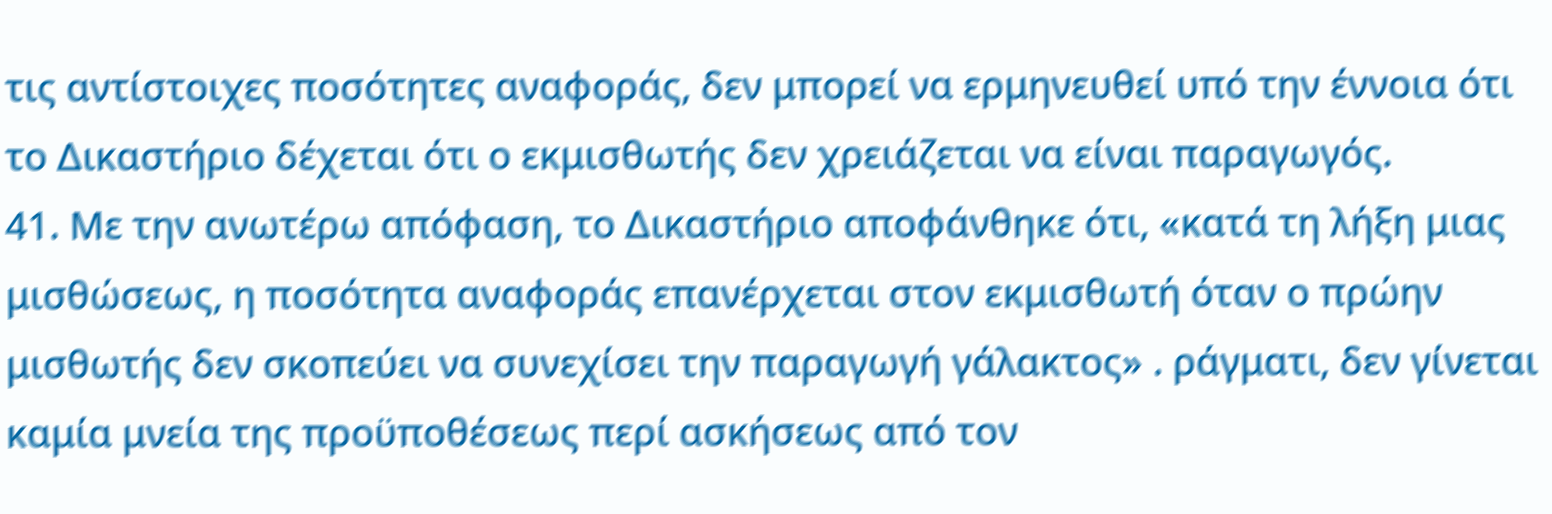τις αντίστοιχες ποσότητες αναφοράς, δεν μπορεί να ερμηνευθεί υπό την έννοια ότι το Δικαστήριο δέχεται ότι ο εκμισθωτής δεν χρειάζεται να είναι παραγωγός.
41. Με την ανωτέρω απόφαση, το Δικαστήριο αποφάνθηκε ότι, «κατά τη λήξη μιας μισθώσεως, η ποσότητα αναφοράς επανέρχεται στον εκμισθωτή όταν ο πρώην μισθωτής δεν σκοπεύει να συνεχίσει την παραγωγή γάλακτος» . ράγματι, δεν γίνεται καμία μνεία της προϋποθέσεως περί ασκήσεως από τον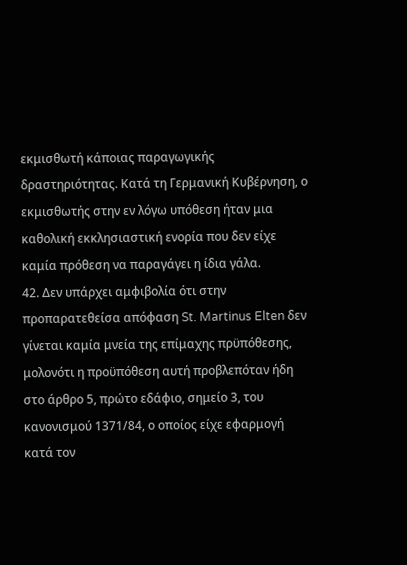εκμισθωτή κάποιας παραγωγικής δραστηριότητας. Κατά τη Γερμανική Κυβέρνηση, ο εκμισθωτής στην εν λόγω υπόθεση ήταν μια καθολική εκκλησιαστική ενορία που δεν είχε καμία πρόθεση να παραγάγει η ίδια γάλα.
42. Δεν υπάρχει αμφιβολία ότι στην προπαρατεθείσα απόφαση St. Martinus Elten δεν γίνεται καμία μνεία της επίμαχης πρϋπόθεσης, μολονότι η προϋπόθεση αυτή προβλεπόταν ήδη στο άρθρο 5, πρώτο εδάφιο, σημείο 3, του κανονισμού 1371/84, ο οποίος είχε εφαρμογή κατά τον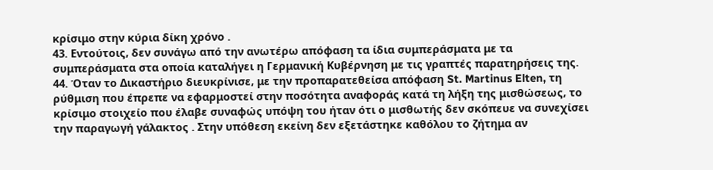κρίσιμο στην κύρια δίκη χρόνο .
43. Εντούτοις, δεν συνάγω από την ανωτέρω απόφαση τα ίδια συμπεράσματα με τα συμπεράσματα στα οποία καταλήγει η Γερμανική Κυβέρνηση με τις γραπτές παρατηρήσεις της.
44. Όταν το Δικαστήριο διευκρίνισε, με την προπαρατεθείσα απόφαση St. Martinus Elten, τη ρύθμιση που έπρεπε να εφαρμοστεί στην ποσότητα αναφοράς κατά τη λήξη της μισθώσεως, το κρίσιμο στοιχείο που έλαβε συναφώς υπόψη του ήταν ότι ο μισθωτής δεν σκόπευε να συνεχίσει την παραγωγή γάλακτος . Στην υπόθεση εκείνη δεν εξετάστηκε καθόλου το ζήτημα αν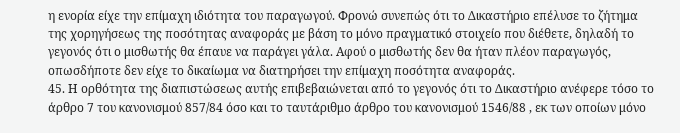η ενορία είχε την επίμαχη ιδιότητα του παραγωγού. Φρονώ συνεπώς ότι το Δικαστήριο επέλυσε το ζήτημα της χορηγήσεως της ποσότητας αναφοράς με βάση το μόνο πραγματικό στοιχείο που διέθετε, δηλαδή το γεγονός ότι ο μισθωτής θα έπαυε να παράγει γάλα. Αφού ο μισθωτής δεν θα ήταν πλέον παραγωγός, οπωσδήποτε δεν είχε το δικαίωμα να διατηρήσει την επίμαχη ποσότητα αναφοράς.
45. Η ορθότητα της διαπιστώσεως αυτής επιβεβαιώνεται από το γεγονός ότι το Δικαστήριο ανέφερε τόσο το άρθρο 7 του κανονισμού 857/84 όσο και το ταυτάριθμο άρθρο του κανονισμού 1546/88 , εκ των οποίων μόνο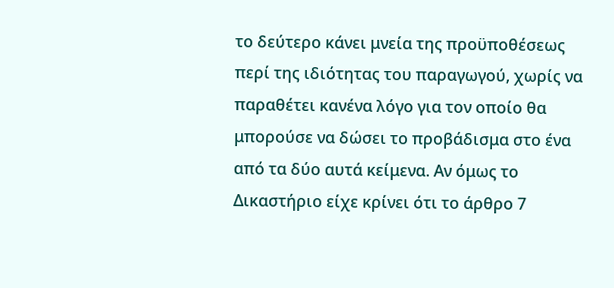το δεύτερο κάνει μνεία της προϋποθέσεως περί της ιδιότητας του παραγωγού, χωρίς να παραθέτει κανένα λόγο για τον οποίο θα μπορούσε να δώσει το προβάδισμα στο ένα από τα δύο αυτά κείμενα. Αν όμως το Δικαστήριο είχε κρίνει ότι το άρθρο 7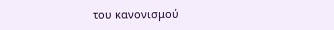του κανονισμού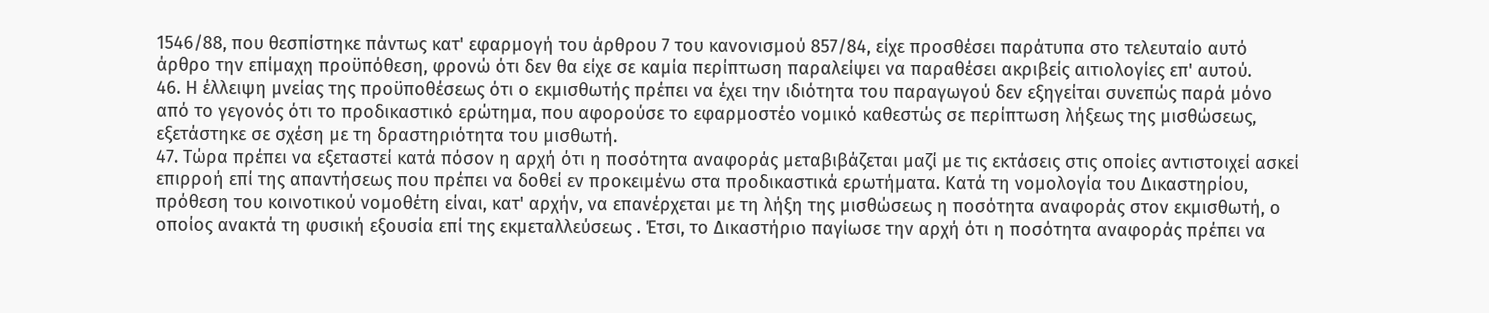1546/88, που θεσπίστηκε πάντως κατ' εφαρμογή του άρθρου 7 του κανονισμού 857/84, είχε προσθέσει παράτυπα στο τελευταίο αυτό άρθρο την επίμαχη προϋπόθεση, φρονώ ότι δεν θα είχε σε καμία περίπτωση παραλείψει να παραθέσει ακριβείς αιτιολογίες επ' αυτού.
46. Η έλλειψη μνείας της προϋποθέσεως ότι ο εκμισθωτής πρέπει να έχει την ιδιότητα του παραγωγού δεν εξηγείται συνεπώς παρά μόνο από το γεγονός ότι το προδικαστικό ερώτημα, που αφορούσε το εφαρμοστέο νομικό καθεστώς σε περίπτωση λήξεως της μισθώσεως, εξετάστηκε σε σχέση με τη δραστηριότητα του μισθωτή.
47. Τώρα πρέπει να εξεταστεί κατά πόσον η αρχή ότι η ποσότητα αναφοράς μεταβιβάζεται μαζί με τις εκτάσεις στις οποίες αντιστοιχεί ασκεί επιρροή επί της απαντήσεως που πρέπει να δοθεί εν προκειμένω στα προδικαστικά ερωτήματα. Κατά τη νομολογία του Δικαστηρίου, πρόθεση του κοινοτικού νομοθέτη είναι, κατ' αρχήν, να επανέρχεται με τη λήξη της μισθώσεως η ποσότητα αναφοράς στον εκμισθωτή, ο οποίος ανακτά τη φυσική εξουσία επί της εκμεταλλεύσεως . Έτσι, το Δικαστήριο παγίωσε την αρχή ότι η ποσότητα αναφοράς πρέπει να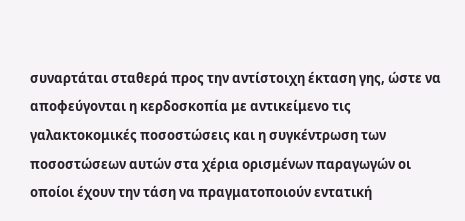συναρτάται σταθερά προς την αντίστοιχη έκταση γης, ώστε να αποφεύγονται η κερδοσκοπία με αντικείμενο τις γαλακτοκομικές ποσοστώσεις και η συγκέντρωση των ποσοστώσεων αυτών στα χέρια ορισμένων παραγωγών οι οποίοι έχουν την τάση να πραγματοποιούν εντατική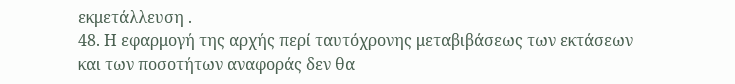εκμετάλλευση .
48. Η εφαρμογή της αρχής περί ταυτόχρονης μεταβιβάσεως των εκτάσεων και των ποσοτήτων αναφοράς δεν θα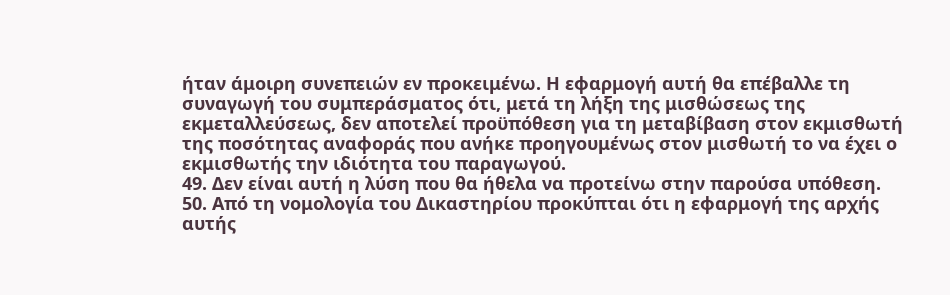ήταν άμοιρη συνεπειών εν προκειμένω. Η εφαρμογή αυτή θα επέβαλλε τη συναγωγή του συμπεράσματος ότι, μετά τη λήξη της μισθώσεως της εκμεταλλεύσεως, δεν αποτελεί προϋπόθεση για τη μεταβίβαση στον εκμισθωτή της ποσότητας αναφοράς που ανήκε προηγουμένως στον μισθωτή το να έχει ο εκμισθωτής την ιδιότητα του παραγωγού.
49. Δεν είναι αυτή η λύση που θα ήθελα να προτείνω στην παρούσα υπόθεση.
50. Από τη νομολογία του Δικαστηρίου προκύπται ότι η εφαρμογή της αρχής αυτής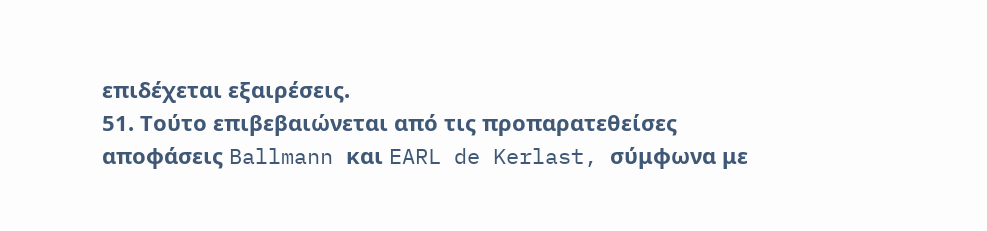επιδέχεται εξαιρέσεις.
51. Τούτο επιβεβαιώνεται από τις προπαρατεθείσες αποφάσεις Ballmann και EARL de Kerlast, σύμφωνα με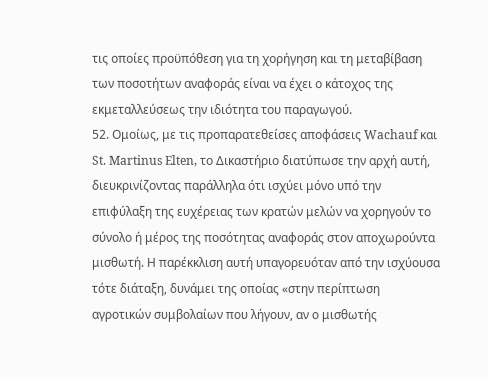τις οποίες προϋπόθεση για τη χορήγηση και τη μεταβίβαση των ποσοτήτων αναφοράς είναι να έχει ο κάτοχος της εκμεταλλεύσεως την ιδιότητα του παραγωγού.
52. Ομοίως, με τις προπαρατεθείσες αποφάσεις Wachauf και St. Martinus Elten, το Δικαστήριο διατύπωσε την αρχή αυτή, διευκρινίζοντας παράλληλα ότι ισχύει μόνο υπό την επιφύλαξη της ευχέρειας των κρατών μελών να χορηγούν το σύνολο ή μέρος της ποσότητας αναφοράς στον αποχωρούντα μισθωτή. Η παρέκκλιση αυτή υπαγορευόταν από την ισχύουσα τότε διάταξη, δυνάμει της οποίας «στην περίπτωση αγροτικών συμβολαίων που λήγουν, αν ο μισθωτής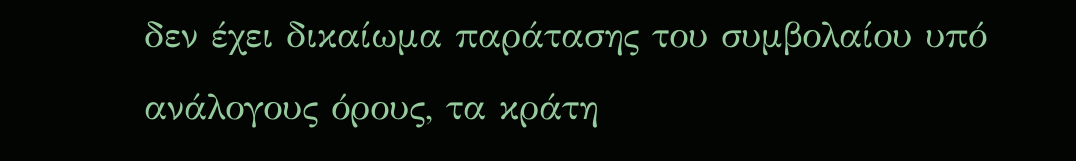δεν έχει δικαίωμα παράτασης του συμβολαίου υπό ανάλογους όρους, τα κράτη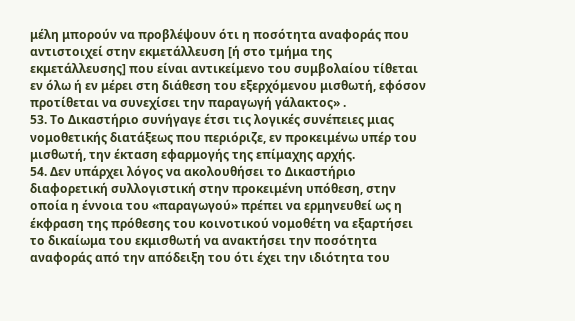μέλη μπορούν να προβλέψουν ότι η ποσότητα αναφοράς που αντιστοιχεί στην εκμετάλλευση [ή στο τμήμα της εκμετάλλευσης] που είναι αντικείμενο του συμβολαίου τίθεται εν όλω ή εν μέρει στη διάθεση του εξερχόμενου μισθωτή, εφόσον προτίθεται να συνεχίσει την παραγωγή γάλακτος» .
53. Το Δικαστήριο συνήγαγε έτσι τις λογικές συνέπειες μιας νομοθετικής διατάξεως που περιόριζε, εν προκειμένω υπέρ του μισθωτή, την έκταση εφαρμογής της επίμαχης αρχής.
54. Δεν υπάρχει λόγος να ακολουθήσει το Δικαστήριο διαφορετική συλλογιστική στην προκειμένη υπόθεση, στην οποία η έννοια του «παραγωγού» πρέπει να ερμηνευθεί ως η έκφραση της πρόθεσης του κοινοτικού νομοθέτη να εξαρτήσει το δικαίωμα του εκμισθωτή να ανακτήσει την ποσότητα αναφοράς από την απόδειξη του ότι έχει την ιδιότητα του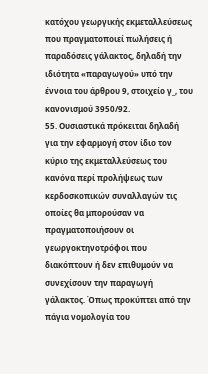κατόχου γεωργικής εκμεταλλεύσεως που πραγματοποιεί πωλήσεις ή παραδόσεις γάλακτος, δηλαδή την ιδιότητα «παραγωγού» υπό την έννοια του άρθρου 9, στοιχείο γ_, του κανονισμού 3950/92.
55. Ουσιαστικά πρόκειται δηλαδή για την εφαρμογή στον ίδιο τον κύριο της εκμεταλλεύσεως του κανόνα περί προλήψεως των κερδοσκοπικών συναλλαγών τις οποίες θα μπορούσαν να πραγματοποιήσουν οι γεωργοκτηνοτρόφοι που διακόπτουν ή δεν επιθυμούν να συνεχίσουν την παραγωγή γάλακτος. Όπως προκύπτει από την πάγια νομολογία του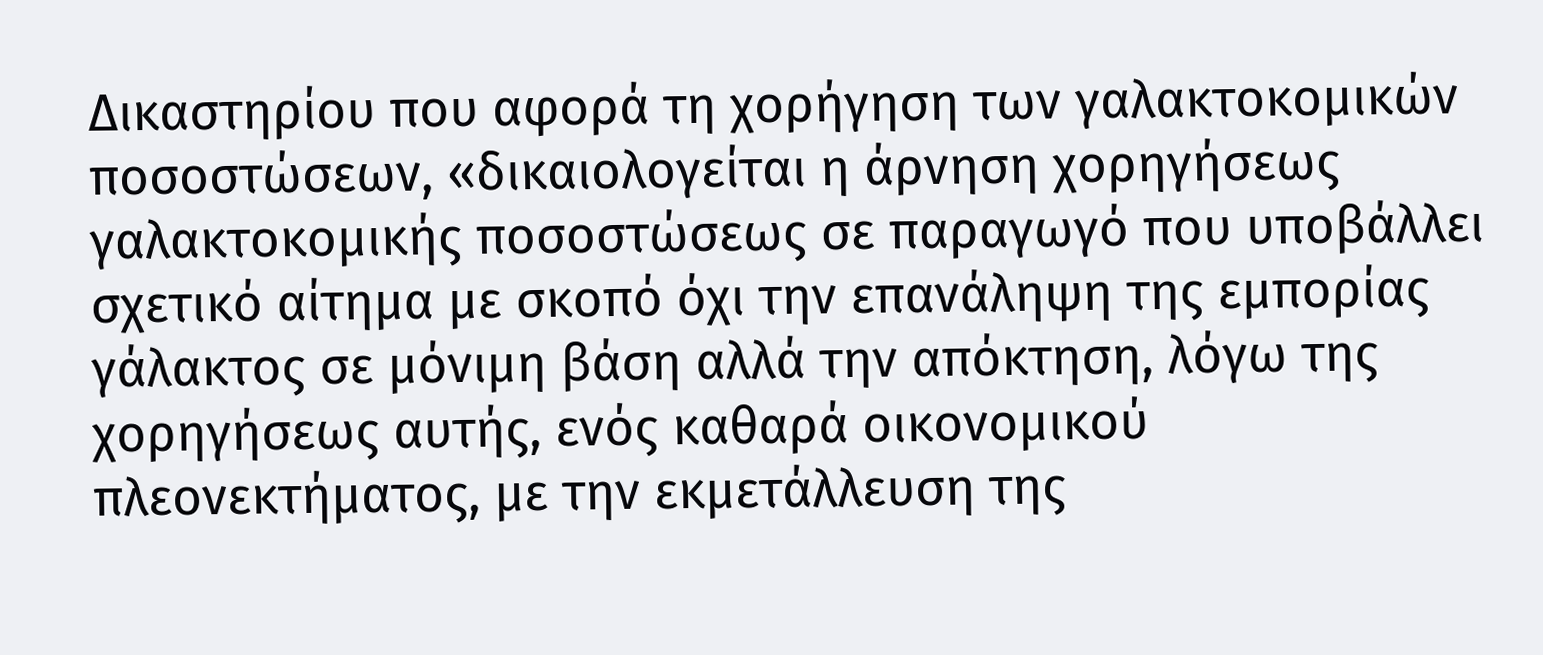Δικαστηρίου που αφορά τη χορήγηση των γαλακτοκομικών ποσοστώσεων, «δικαιολογείται η άρνηση χορηγήσεως γαλακτοκομικής ποσοστώσεως σε παραγωγό που υποβάλλει σχετικό αίτημα με σκοπό όχι την επανάληψη της εμπορίας γάλακτος σε μόνιμη βάση αλλά την απόκτηση, λόγω της χορηγήσεως αυτής, ενός καθαρά οικονομικού πλεονεκτήματος, με την εκμετάλλευση της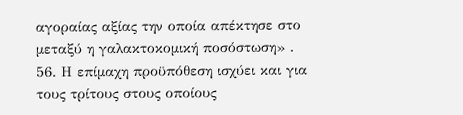αγοραίας αξίας την οποία απέκτησε στο μεταξύ η γαλακτοκομική ποσόστωση» .
56. Η επίμαχη προϋπόθεση ισχύει και για τους τρίτους στους οποίους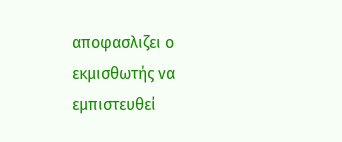αποφασλιζει ο εκμισθωτής να εμπιστευθεί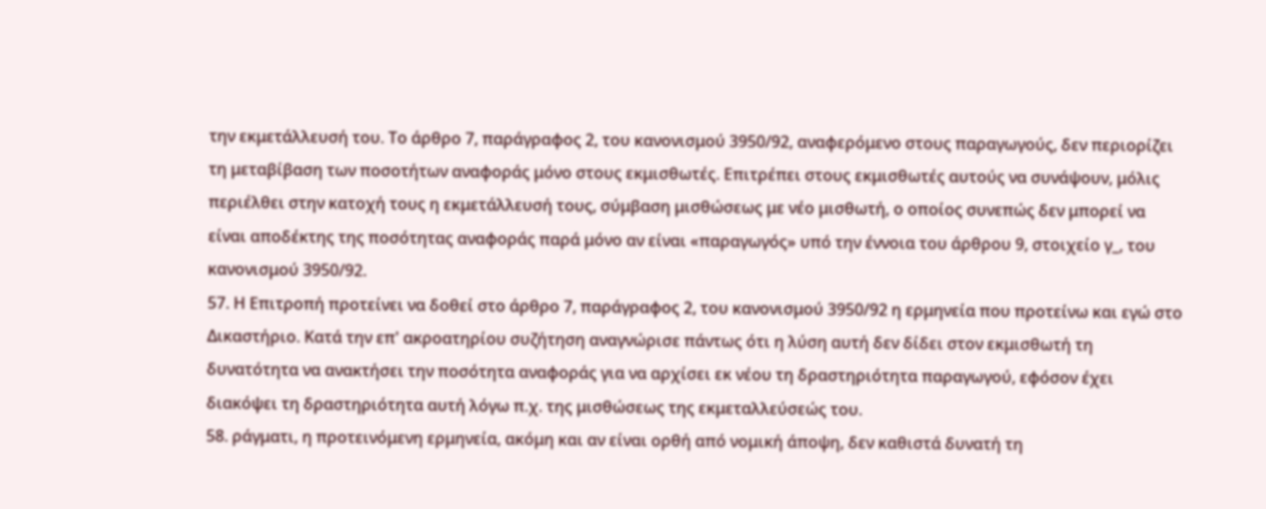την εκμετάλλευσή του. Το άρθρο 7, παράγραφος 2, του κανονισμού 3950/92, αναφερόμενο στους παραγωγούς, δεν περιορίζει τη μεταβίβαση των ποσοτήτων αναφοράς μόνο στους εκμισθωτές. Επιτρέπει στους εκμισθωτές αυτούς να συνάψουν, μόλις περιέλθει στην κατοχή τους η εκμετάλλευσή τους, σύμβαση μισθώσεως με νέο μισθωτή, ο οποίος συνεπώς δεν μπορεί να είναι αποδέκτης της ποσότητας αναφοράς παρά μόνο αν είναι «παραγωγός» υπό την έννοια του άρθρου 9, στοιχείο γ_, του κανονισμού 3950/92.
57. Η Επιτροπή προτείνει να δοθεί στο άρθρο 7, παράγραφος 2, του κανονισμού 3950/92 η ερμηνεία που προτείνω και εγώ στο Δικαστήριο. Κατά την επ' ακροατηρίου συζήτηση αναγνώρισε πάντως ότι η λύση αυτή δεν δίδει στον εκμισθωτή τη δυνατότητα να ανακτήσει την ποσότητα αναφοράς για να αρχίσει εκ νέου τη δραστηριότητα παραγωγού, εφόσον έχει διακόψει τη δραστηριότητα αυτή λόγω π.χ. της μισθώσεως της εκμεταλλεύσεώς του.
58. ράγματι, η προτεινόμενη ερμηνεία, ακόμη και αν είναι ορθή από νομική άποψη, δεν καθιστά δυνατή τη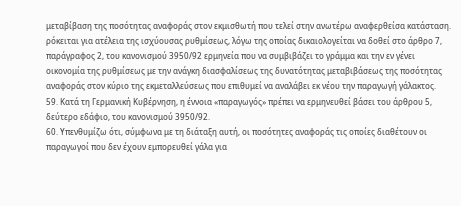μεταβίβαση της ποσότητας αναφοράς στον εκμισθωτή που τελεί στην ανωτέρω αναφερθείσα κατάσταση. ρόκειται για ατέλεια της ισχύουσας ρυθμίσεως, λόγω της οποίας δικαιολογείται να δοθεί στο άρθρο 7, παράγραφος 2, του κανονισμού 3950/92 ερμηνεία που να συμβιβάζει το γράμμα και την εν γένει οικονομία της ρυθμίσεως με την ανάγκη διασφαλίσεως της δυνατότητας μεταβιβάσεως της ποσότητας αναφοράς στον κύριο της εκμεταλλεύσεως που επιθυμεί να αναλάβει εκ νέου την παραγωγή γάλακτος.
59. Κατά τη Γερμανική Κυβέρνηση, η έννοια «παραγωγός» πρέπει να ερμηνευθεί βάσει του άρθρου 5, δεύτερο εδάφιο, του κανονισμού 3950/92.
60. Υπενθυμίζω ότι, σύμφωνα με τη διάταξη αυτή, οι ποσότητες αναφοράς τις οποίες διαθέτουν οι παραγωγοί που δεν έχουν εμπορευθεί γάλα για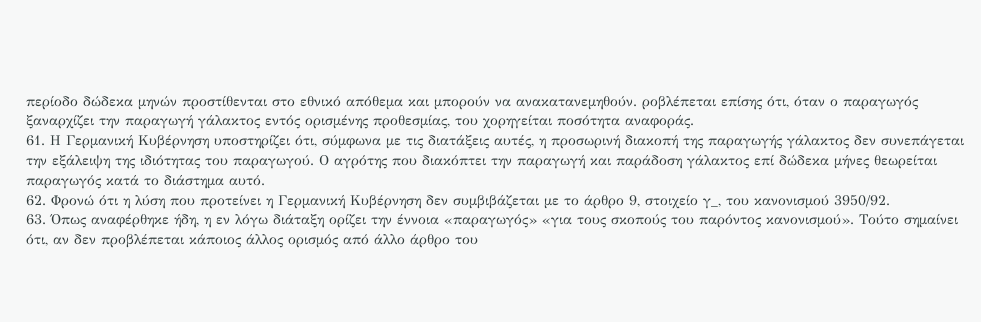περίοδο δώδεκα μηνών προστίθενται στο εθνικό απόθεμα και μπορούν να ανακατανεμηθούν. ροβλέπεται επίσης ότι, όταν ο παραγωγός ξαναρχίζει την παραγωγή γάλακτος εντός ορισμένης προθεσμίας, του χορηγείται ποσότητα αναφοράς.
61. Η Γερμανική Κυβέρνηση υποστηρίζει ότι, σύμφωνα με τις διατάξεις αυτές, η προσωρινή διακοπή της παραγωγής γάλακτος δεν συνεπάγεται την εξάλειψη της ιδιότητας του παραγωγού. Ο αγρότης που διακόπτει την παραγωγή και παράδοση γάλακτος επί δώδεκα μήνες θεωρείται παραγωγός κατά το διάστημα αυτό.
62. Φρονώ ότι η λύση που προτείνει η Γερμανική Κυβέρνηση δεν συμβιβάζεται με το άρθρο 9, στοιχείο γ_, του κανονισμού 3950/92.
63. Όπως αναφέρθηκε ήδη, η εν λόγω διάταξη ορίζει την έννοια «παραγωγός» «για τους σκοπούς του παρόντος κανονισμού». Τούτο σημαίνει ότι, αν δεν προβλέπεται κάποιος άλλος ορισμός από άλλο άρθρο του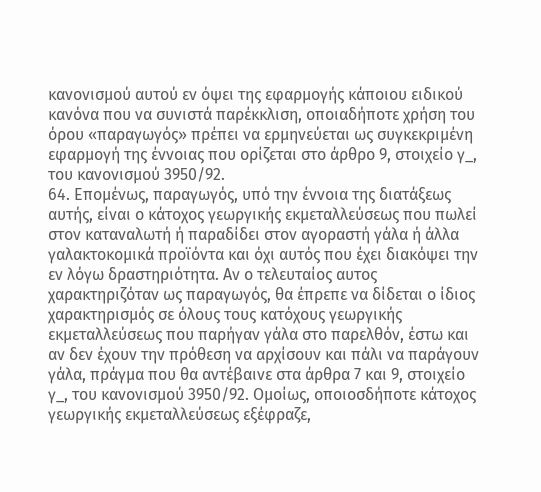κανονισμού αυτού εν όψει της εφαρμογής κάποιου ειδικού κανόνα που να συνιστά παρέκκλιση, οποιαδήποτε χρήση του όρου «παραγωγός» πρέπει να ερμηνεύεται ως συγκεκριμένη εφαρμογή της έννοιας που ορίζεται στο άρθρο 9, στοιχείο γ_, του κανονισμού 3950/92.
64. Επομένως, παραγωγός, υπό την έννοια της διατάξεως αυτής, είναι ο κάτοχος γεωργικής εκμεταλλεύσεως που πωλεί στον καταναλωτή ή παραδίδει στον αγοραστή γάλα ή άλλα γαλακτοκομικά προϊόντα και όχι αυτός που έχει διακόψει την εν λόγω δραστηριότητα. Αν ο τελευταίος αυτος χαρακτηριζόταν ως παραγωγός, θα έπρεπε να δίδεται ο ίδιος χαρακτηρισμός σε όλους τους κατόχους γεωργικής εκμεταλλεύσεως που παρήγαν γάλα στο παρελθόν, έστω και αν δεν έχουν την πρόθεση να αρχίσουν και πάλι να παράγουν γάλα, πράγμα που θα αντέβαινε στα άρθρα 7 και 9, στοιχείο γ_, του κανονισμού 3950/92. Ομοίως, οποιοσδήποτε κάτοχος γεωργικής εκμεταλλεύσεως εξέφραζε,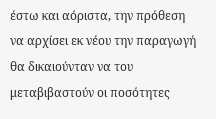έστω και αόριστα, την πρόθεση να αρχίσει εκ νέου την παραγωγή θα δικαιούνταν να του μεταβιβαστούν οι ποσότητες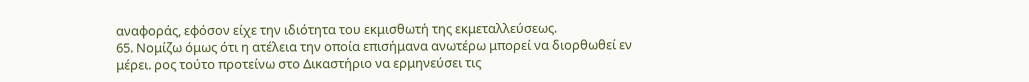αναφοράς, εφόσον είχε την ιδιότητα του εκμισθωτή της εκμεταλλεύσεως.
65. Νομίζω όμως ότι η ατέλεια την οποία επισήμανα ανωτέρω μπορεί να διορθωθεί εν μέρει. ρος τούτο προτείνω στο Δικαστήριο να ερμηνεύσει τις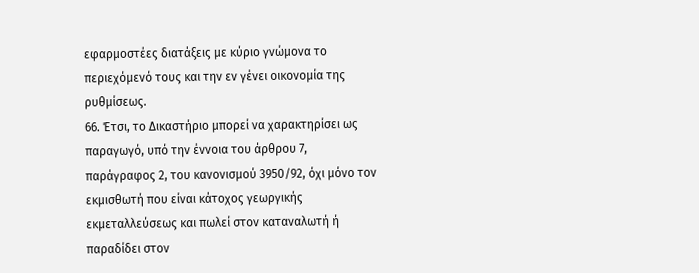εφαρμοστέες διατάξεις με κύριο γνώμονα το περιεχόμενό τους και την εν γένει οικονομία της ρυθμίσεως.
66. Έτσι, το Δικαστήριο μπορεί να χαρακτηρίσει ως παραγωγό, υπό την έννοια του άρθρου 7, παράγραφος 2, του κανονισμού 3950/92, όχι μόνο τον εκμισθωτή που είναι κάτοχος γεωργικής εκμεταλλεύσεως και πωλεί στον καταναλωτή ή παραδίδει στον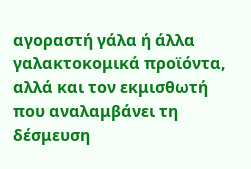αγοραστή γάλα ή άλλα γαλακτοκομικά προϊόντα, αλλά και τον εκμισθωτή που αναλαμβάνει τη δέσμευση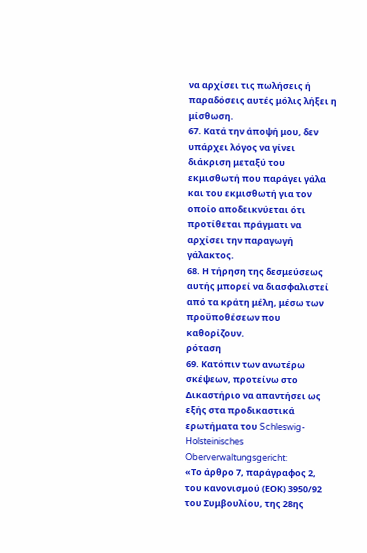να αρχίσει τις πωλήσεις ή παραδόσεις αυτές μόλις λήξει η μίσθωση.
67. Κατά την άποψή μου, δεν υπάρχει λόγος να γίνει διάκριση μεταξύ του εκμισθωτή που παράγει γάλα και του εκμισθωτή για τον οποίο αποδεικνύεται ότι προτίθεται πράγματι να αρχίσει την παραγωγή γάλακτος.
68. Η τήρηση της δεσμεύσεως αυτής μπορεί να διασφαλιστεί από τα κράτη μέλη, μέσω των προϋποθέσεων που καθορίζουν.
ρόταση
69. Κατόπιν των ανωτέρω σκέψεων, προτείνω στο Δικαστήριο να απαντήσει ως εξής στα προδικαστικά ερωτήματα του Schleswig-Holsteinisches Oberverwaltungsgericht:
«Το άρθρο 7, παράγραφος 2, του κανονισμού (ΕΟΚ) 3950/92 του Συμβουλίου, της 28ης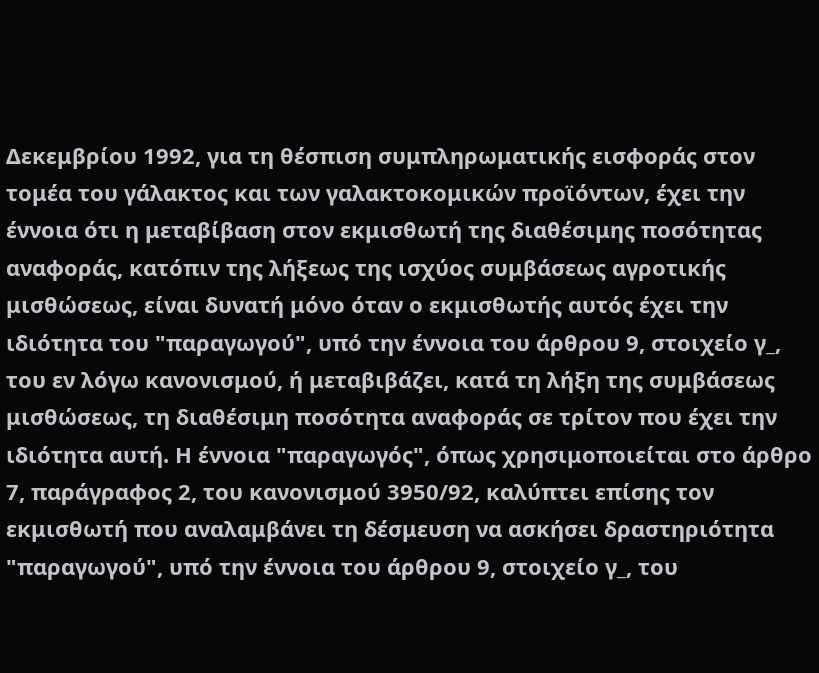Δεκεμβρίου 1992, για τη θέσπιση συμπληρωματικής εισφοράς στον τομέα του γάλακτος και των γαλακτοκομικών προϊόντων, έχει την έννοια ότι η μεταβίβαση στον εκμισθωτή της διαθέσιμης ποσότητας αναφοράς, κατόπιν της λήξεως της ισχύος συμβάσεως αγροτικής μισθώσεως, είναι δυνατή μόνο όταν ο εκμισθωτής αυτός έχει την ιδιότητα του "παραγωγού", υπό την έννοια του άρθρου 9, στοιχείο γ_, του εν λόγω κανονισμού, ή μεταβιβάζει, κατά τη λήξη της συμβάσεως μισθώσεως, τη διαθέσιμη ποσότητα αναφοράς σε τρίτον που έχει την ιδιότητα αυτή. Η έννοια "παραγωγός", όπως χρησιμοποιείται στο άρθρο 7, παράγραφος 2, του κανονισμού 3950/92, καλύπτει επίσης τον εκμισθωτή που αναλαμβάνει τη δέσμευση να ασκήσει δραστηριότητα "παραγωγού", υπό την έννοια του άρθρου 9, στοιχείο γ_, του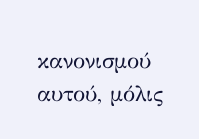κανονισμού αυτού, μόλις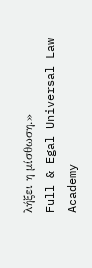λήξει η μίσθωση.»
Full & Egal Universal Law Academy